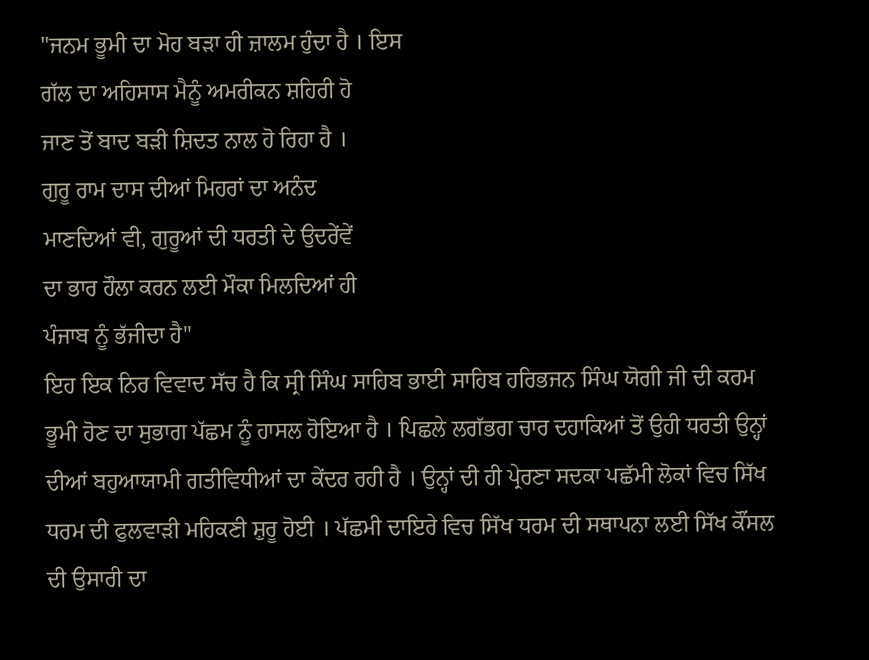"ਜਨਮ ਭੂਮੀ ਦਾ ਮੋਹ ਬੜਾ ਹੀ ਜ਼ਾਲਮ ਹੁੰਦਾ ਹੈ । ਇਸ
ਗੱਲ ਦਾ ਅਹਿਸਾਸ ਮੈਨੂੰ ਅਮਰੀਕਨ ਸ਼ਹਿਰੀ ਹੋ
ਜਾਣ ਤੋਂ ਬਾਦ ਬੜੀ ਸ਼ਿਦਤ ਨਾਲ ਹੋ ਰਿਹਾ ਹੈ ।
ਗੁਰੂ ਰਾਮ ਦਾਸ ਦੀਆਂ ਮਿਹਰਾਂ ਦਾ ਅਨੰਦ
ਮਾਣਦਿਆਂ ਵੀ, ਗੁਰੂਆਂ ਦੀ ਧਰਤੀ ਦੇ ਉਦਰੇਂਵੇਂ
ਦਾ ਭਾਰ ਹੌਲਾ ਕਰਨ ਲਈ ਮੌਕਾ ਮਿਲਦਿਆਂ ਹੀ
ਪੰਜਾਬ ਨੂੰ ਭੱਜੀਦਾ ਹੈ"
ਇਹ ਇਕ ਨਿਰ ਵਿਵਾਦ ਸੱਚ ਹੈ ਕਿ ਸ੍ਰੀ ਸਿੰਘ ਸਾਹਿਬ ਭਾਈ ਸਾਹਿਬ ਹਰਿਭਜਨ ਸਿੰਘ ਯੋਗੀ ਜੀ ਦੀ ਕਰਮ ਭੂਮੀ ਹੋਣ ਦਾ ਸੁਭਾਗ ਪੱਛਮ ਨੂੰ ਹਾਸਲ ਹੋਇਆ ਹੈ । ਪਿਛਲੇ ਲਗੱਭਗ ਚਾਰ ਦਹਾਕਿਆਂ ਤੋਂ ਉਹੀ ਧਰਤੀ ਉਨ੍ਹਾਂ ਦੀਆਂ ਬਹੁਆਯਾਮੀ ਗਤੀਵਿਧੀਆਂ ਦਾ ਕੇਂਦਰ ਰਹੀ ਹੈ । ਉਨ੍ਹਾਂ ਦੀ ਹੀ ਪ੍ਰੇਰਣਾ ਸਦਕਾ ਪਛੱਮੀ ਲੋਕਾਂ ਵਿਚ ਸਿੱਖ ਧਰਮ ਦੀ ਫੁਲਵਾੜੀ ਮਹਿਕਣੀ ਸ਼ੁਰੂ ਹੋਈ । ਪੱਛਮੀ ਦਾਇਰੇ ਵਿਚ ਸਿੱਖ ਧਰਮ ਦੀ ਸਥਾਪਨਾ ਲਈ ਸਿੱਖ ਕੌਂਸਲ ਦੀ ਉਸਾਰੀ ਦਾ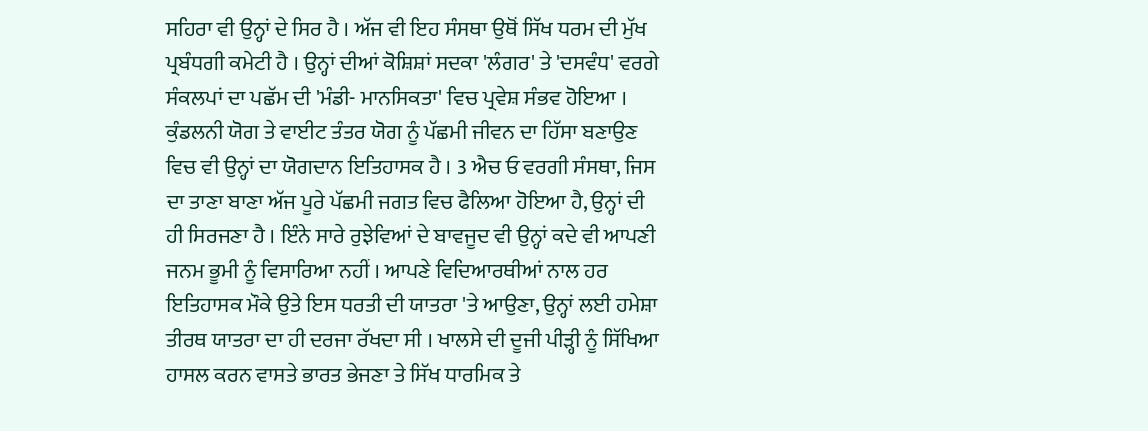ਸਹਿਰਾ ਵੀ ਉਨ੍ਹਾਂ ਦੇ ਸਿਰ ਹੈ । ਅੱਜ ਵੀ ਇਹ ਸੰਸਥਾ ਉਥੋਂ ਸਿੱਖ ਧਰਮ ਦੀ ਮੁੱਖ ਪ੍ਰਬੰਧਗੀ ਕਮੇਟੀ ਹੈ । ਉਨ੍ਹਾਂ ਦੀਆਂ ਕੋਸ਼ਿਸ਼ਾਂ ਸਦਕਾ 'ਲੰਗਰ' ਤੇ 'ਦਸਵੰਧ' ਵਰਗੇ ਸੰਕਲਪਾਂ ਦਾ ਪਛੱਮ ਦੀ 'ਮੰਡੀ- ਮਾਨਸਿਕਤਾ' ਵਿਚ ਪ੍ਰਵੇਸ਼ ਸੰਭਵ ਹੋਇਆ । ਕੁੰਡਲਨੀ ਯੋਗ ਤੇ ਵਾਈਟ ਤੰਤਰ ਯੋਗ ਨੂੰ ਪੱਛਮੀ ਜੀਵਨ ਦਾ ਹਿੱਸਾ ਬਣਾਉਣ ਵਿਚ ਵੀ ਉਨ੍ਹਾਂ ਦਾ ਯੋਗਦਾਨ ਇਤਿਹਾਸਕ ਹੈ । 3 ਐਚ ਓ ਵਰਗੀ ਸੰਸਥਾ, ਜਿਸ ਦਾ ਤਾਣਾ ਬਾਣਾ ਅੱਜ ਪੂਰੇ ਪੱਛਮੀ ਜਗਤ ਵਿਚ ਫੈਲਿਆ ਹੋਇਆ ਹੈ, ਉਨ੍ਹਾਂ ਦੀ ਹੀ ਸਿਰਜਣਾ ਹੈ । ਇੰਨੇ ਸਾਰੇ ਰੁਝੇਵਿਆਂ ਦੇ ਬਾਵਜੂਦ ਵੀ ਉਨ੍ਹਾਂ ਕਦੇ ਵੀ ਆਪਣੀ ਜਨਮ ਭੂਮੀ ਨੂੰ ਵਿਸਾਰਿਆ ਨਹੀਂ । ਆਪਣੇ ਵਿਦਿਆਰਥੀਆਂ ਨਾਲ ਹਰ ਇਤਿਹਾਸਕ ਮੌਕੇ ਉਤੇ ਇਸ ਧਰਤੀ ਦੀ ਯਾਤਰਾ 'ਤੇ ਆਉਣਾ, ਉਨ੍ਹਾਂ ਲਈ ਹਮੇਸ਼ਾ ਤੀਰਥ ਯਾਤਰਾ ਦਾ ਹੀ ਦਰਜਾ ਰੱਖਦਾ ਸੀ । ਖਾਲਸੇ ਦੀ ਦੂਜੀ ਪੀੜ੍ਹੀ ਨੂੰ ਸਿੱਖਿਆ ਹਾਸਲ ਕਰਨ ਵਾਸਤੇ ਭਾਰਤ ਭੇਜਣਾ ਤੇ ਸਿੱਖ ਧਾਰਮਿਕ ਤੇ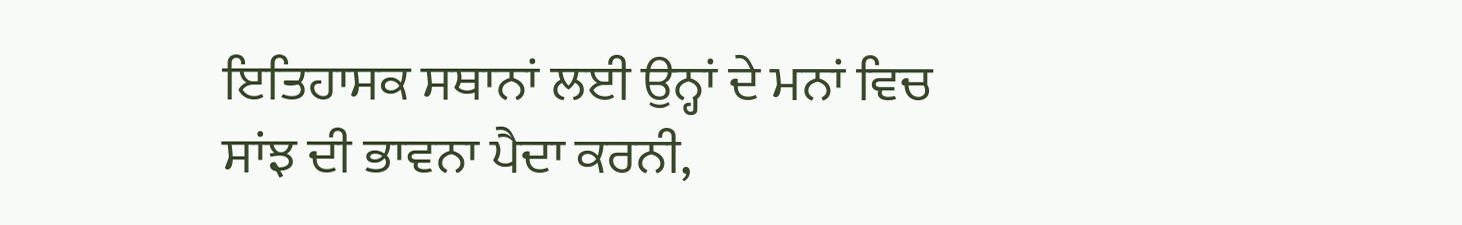ਇਤਿਹਾਸਕ ਸਥਾਨਾਂ ਲਈ ਉਨ੍ਹਾਂ ਦੇ ਮਨਾਂ ਵਿਚ ਸਾਂਝ ਦੀ ਭਾਵਨਾ ਪੈਦਾ ਕਰਨੀ,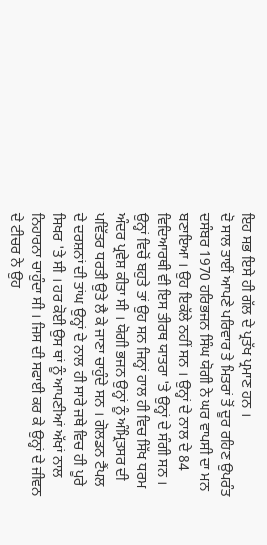ਇਹ ਸਭ ਇਸੇ ਹੀ ਗੱਲ ਦੇ ਪ੍ਰਤੱਖ ਪ੍ਰਮਾਣ ਹਨ ।
ਦੋ ਸਾਲ ਤਾਈਂ ਆਪਣੇ ਪਰਿਵਾਰ ਤੇ ਮਿਤਰਾਂ ਤੋਂ ਦੂਰ ਰਹਿਣ ਉਪਰੰਤ ਦਸੰਬਰ 1970 ਹਰਿਭਜਨ ਸਿੰਘ ਯੋਗੀ ਨੇ ਘਰ ਵਾਪਸੀ ਦਾ ਮਨ ਬਣਾਇਆ । ਉਹ ਇਕੱਲੇ ਨਹੀਂ ਸਨ । ਉਨ੍ਹਾਂ ਦੇ ਨਾਲ ਦੇ 84 ਵਿਦਿਆਰਥੀ ਵੀ ਇਸ ਤੀਰਥ ਯਾਤਰਾ 'ਤੇ ਉਨ੍ਹਾਂ ਦੇ ਸੰਗੀ ਸਨ । ਉਨ੍ਹਾਂ ਵਿਚੋਂ ਬਹੁਤੇ ਤਾਂ ਉਹ ਸਨ ਜਿਨ੍ਹਾਂ ਹਾਲ ਹੀ ਵਿਚ ਸਿੱਖ ਧਰਮ ਅੰਦਰ ਪ੍ਰਵੇਸ਼ ਕੀਤਾ ਸੀ । ਯੋਗੀ ਭਜਨ ਉਨ੍ਹਾਂ ਨੂੰ ਅੰਮ੍ਰਿਤਸਰ ਦੀ ਪਵਿੱਤਰ ਧਰਤੀ ਉਤੇ ਲੈ ਕੇ ਜਾਣਾ ਚਾਹੁੰਦੇ ਸਨ । ਗੋਲਡਨ ਟੈਂਪਲ ਦੇ ਦਰਸ਼ਨਾਂ ਦੀ ਤਾਂਘ ਉਨ੍ਹਾਂ ਦੇ ਨਾਲ ਹੀ ਸਾਰੇ ਜਥੇ ਵਿਚ ਹੀ ਪੂਰੇ ਸਿਖਰ 'ਤੇ ਸੀ । ਹਰ ਕੋਈ ਉਸ ਥਾਂ ਨੂੰ ਆਪਣੀਆਂ ਅੱਖਾਂ ਨਾਲ ਨਿਹਾਰਨਾ ਚਾਹੁੰਦਾ ਸੀ । ਜਿਸ ਦੀ ਸਫਾਈ ਕਰ ਕੇ ਉਨ੍ਹਾਂ ਦੇ ਜੀਵਨ ਦੇ ਟੀਚਰ ਨੇ ਉਹ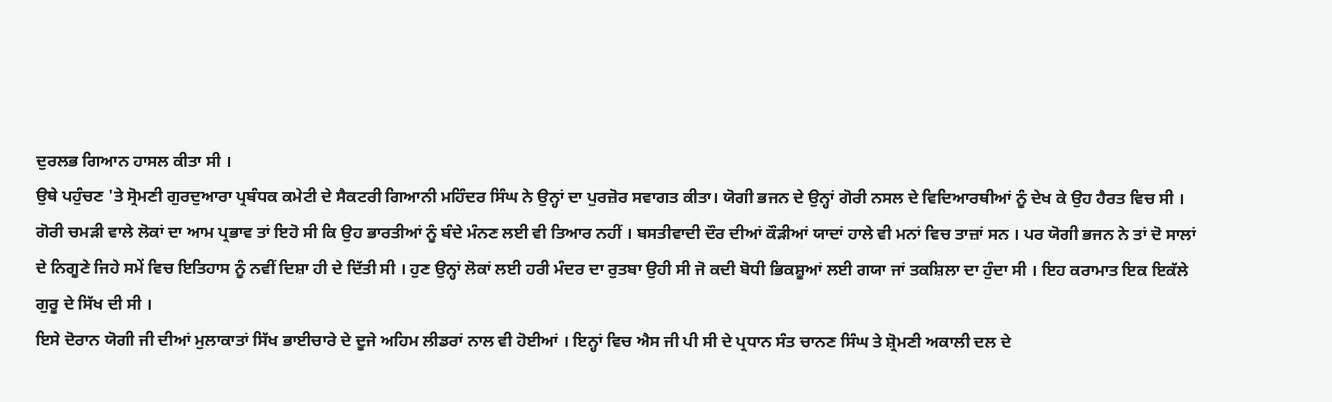ਦੁਰਲਭ ਗਿਆਨ ਹਾਸਲ ਕੀਤਾ ਸੀ ।
ਉਥੇ ਪਹੁੰਚਣ 'ਤੇ ਸ੍ਰੋਮਣੀ ਗੁਰਦੁਆਰਾ ਪ੍ਰਬੰਧਕ ਕਮੇਟੀ ਦੇ ਸੈਕਟਰੀ ਗਿਆਨੀ ਮਹਿੰਦਰ ਸਿੰਘ ਨੇ ਉਨ੍ਹਾਂ ਦਾ ਪੁਰਜ਼ੋਰ ਸਵਾਗਤ ਕੀਤਾ। ਯੋਗੀ ਭਜਨ ਦੇ ਉਨ੍ਹਾਂ ਗੋਰੀ ਨਸਲ ਦੇ ਵਿਦਿਆਰਥੀਆਂ ਨੂੰ ਦੇਖ ਕੇ ਉਹ ਹੈਰਤ ਵਿਚ ਸੀ । ਗੋਰੀ ਚਮੜੀ ਵਾਲੇ ਲੋਕਾਂ ਦਾ ਆਮ ਪ੍ਰਭਾਵ ਤਾਂ ਇਹੋ ਸੀ ਕਿ ਉਹ ਭਾਰਤੀਆਂ ਨੂੰ ਬੰਦੇ ਮੰਨਣ ਲਈ ਵੀ ਤਿਆਰ ਨਹੀਂ । ਬਸਤੀਵਾਦੀ ਦੌਰ ਦੀਆਂ ਕੌੜੀਆਂ ਯਾਦਾਂ ਹਾਲੇ ਵੀ ਮਨਾਂ ਵਿਚ ਤਾਜ਼ਾਂ ਸਨ । ਪਰ ਯੋਗੀ ਭਜਨ ਨੇ ਤਾਂ ਦੋ ਸਾਲਾਂ ਦੇ ਨਿਗੂਣੇ ਜਿਹੇ ਸਮੇਂ ਵਿਚ ਇਤਿਹਾਸ ਨੂੰ ਨਵੀਂ ਦਿਸ਼ਾ ਹੀ ਦੇ ਦਿੱਤੀ ਸੀ । ਹੁਣ ਉਨ੍ਹਾਂ ਲੋਕਾਂ ਲਈ ਹਰੀ ਮੰਦਰ ਦਾ ਰੁਤਬਾ ਉਹੀ ਸੀ ਜੋ ਕਦੀ ਬੋਧੀ ਭਿਕਸ਼ੂਆਂ ਲਈ ਗਯਾ ਜਾਂ ਤਕਸ਼ਿਲਾ ਦਾ ਹੁੰਦਾ ਸੀ । ਇਹ ਕਰਾਮਾਤ ਇਕ ਇਕੱਲੇ ਗੁਰੂ ਦੇ ਸਿੱਖ ਦੀ ਸੀ ।
ਇਸੇ ਦੋਰਾਨ ਯੋਗੀ ਜੀ ਦੀਆਂ ਮੁਲਾਕਾਤਾਂ ਸਿੱਖ ਭਾਈਚਾਰੇ ਦੇ ਦੂਜੇ ਅਹਿਮ ਲੀਡਰਾਂ ਨਾਲ ਵੀ ਹੋਈਆਂ । ਇਨ੍ਹਾਂ ਵਿਚ ਐਸ ਜੀ ਪੀ ਸੀ ਦੇ ਪ੍ਰਧਾਨ ਸੰਤ ਚਾਨਣ ਸਿੰਘ ਤੇ ਸ਼੍ਰੋਮਣੀ ਅਕਾਲੀ ਦਲ ਦੇ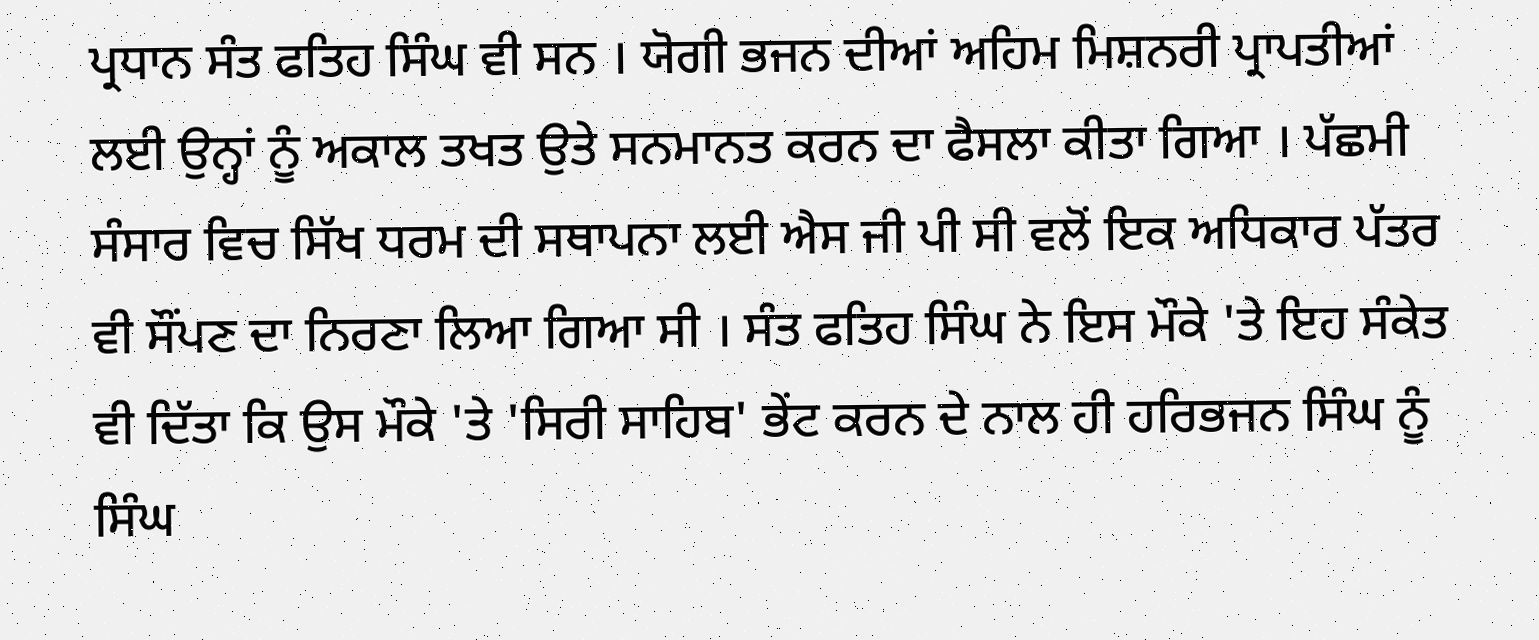ਪ੍ਰਧਾਨ ਸੰਤ ਫਤਿਹ ਸਿੰਘ ਵੀ ਸਨ । ਯੋਗੀ ਭਜਨ ਦੀਆਂ ਅਹਿਮ ਮਿਸ਼ਨਰੀ ਪ੍ਰਾਪਤੀਆਂ ਲਈ ਉਨ੍ਹਾਂ ਨੂੰ ਅਕਾਲ ਤਖਤ ਉਤੇ ਸਨਮਾਨਤ ਕਰਨ ਦਾ ਫੈਸਲਾ ਕੀਤਾ ਗਿਆ । ਪੱਛਮੀ ਸੰਸਾਰ ਵਿਚ ਸਿੱਖ ਧਰਮ ਦੀ ਸਥਾਪਨਾ ਲਈ ਐਸ ਜੀ ਪੀ ਸੀ ਵਲੋਂ ਇਕ ਅਧਿਕਾਰ ਪੱਤਰ ਵੀ ਸੌਂਪਣ ਦਾ ਨਿਰਣਾ ਲਿਆ ਗਿਆ ਸੀ । ਸੰਤ ਫਤਿਹ ਸਿੰਘ ਨੇ ਇਸ ਮੌਕੇ 'ਤੇ ਇਹ ਸੰਕੇਤ ਵੀ ਦਿੱਤਾ ਕਿ ਉਸ ਮੌਕੇ 'ਤੇ 'ਸਿਰੀ ਸਾਹਿਬ' ਭੇਂਟ ਕਰਨ ਦੇ ਨਾਲ ਹੀ ਹਰਿਭਜਨ ਸਿੰਘ ਨੂੰ ਸਿੰਘ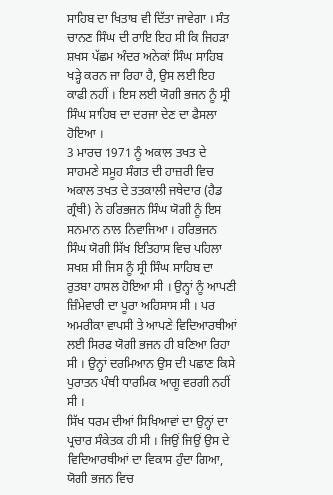ਸਾਹਿਬ ਦਾ ਖਿਤਾਬ ਵੀ ਦਿੱਤਾ ਜਾਵੇਗਾ । ਸੰਤ ਚਾਨਣ ਸਿੰਘ ਦੀ ਰਾਇ ਇਹ ਸੀ ਕਿ ਜਿਹੜਾ ਸ਼ਖਸ ਪੱਛਮ ਅੰਦਰ ਅਨੇਕਾਂ ਸਿੰਘ ਸਾਹਿਬ ਖੜ੍ਹੇ ਕਰਨ ਜਾ ਰਿਹਾ ਹੈ, ਉਸ ਲਈ ਇਹ ਕਾਫੀ ਨਹੀਂ । ਇਸ ਲਈ ਯੋਗੀ ਭਜਨ ਨੂੰ ਸ੍ਰੀ ਸਿੰਘ ਸਾਹਿਬ ਦਾ ਦਰਜਾ ਦੇਣ ਦਾ ਫੈਸਲਾ ਹੋਇਆ ।
3 ਮਾਰਚ 1971 ਨੂੰ ਅਕਾਲ ਤਖਤ ਦੇ ਸਾਹਮਣੇ ਸਮੂਹ ਸੰਗਤ ਦੀ ਹਾਜ਼ਰੀ ਵਿਚ ਅਕਾਲ ਤਖਤ ਦੇ ਤਤਕਾਲੀ ਜਥੇਦਾਰ (ਹੈਡ ਗ੍ਰੰਥੀ) ਨੇ ਹਰਿਭਜਨ ਸਿੰਘ ਯੋਗੀ ਨੂੰ ਇਸ ਸਨਮਾਨ ਨਾਲ ਨਿਵਾਜਿਆ । ਹਰਿਭਜਨ ਸਿੰਘ ਯੋਗੀ ਸਿੱਖ ਇਤਿਹਾਸ ਵਿਚ ਪਹਿਲਾ ਸਖਸ਼ ਸੀ ਜਿਸ ਨੂੰ ਸ੍ਰੀ ਸਿੰਘ ਸਾਹਿਬ ਦਾ ਰੁਤਬਾ ਹਾਸਲ ਹੋਇਆ ਸੀ । ਉਨ੍ਹਾਂ ਨੂੰ ਆਪਣੀ ਜ਼ਿੰਮੇਵਾਰੀ ਦਾ ਪੂਰਾ ਅਹਿਸਾਸ ਸੀ । ਪਰ ਅਮਰੀਕਾ ਵਾਪਸੀ ਤੇ ਆਪਣੇ ਵਿਦਿਆਰਥੀਆਂ ਲਈ ਸਿਰਫ ਯੋਗੀ ਭਜਨ ਹੀ ਬਣਿਆ ਰਿਹਾ ਸੀ । ਉਨ੍ਹਾਂ ਦਰਮਿਆਨ ਉਸ ਦੀ ਪਛਾਣ ਕਿਸੇ ਪੁਰਾਤਨ ਪੰਥੀ ਧਾਰਮਿਕ ਆਗੂ ਵਰਗੀ ਨਹੀਂ ਸੀ ।
ਸਿੱਖ ਧਰਮ ਦੀਆਂ ਸਿਖਿਆਵਾਂ ਦਾ ਉਨ੍ਹਾਂ ਦਾ ਪ੍ਰਚਾਰ ਸੰਕੇਤਕ ਹੀ ਸੀ । ਜਿਉਂ ਜਿਉਂ ਉਸ ਦੇ ਵਿਦਿਆਰਥੀਆਂ ਦਾ ਵਿਕਾਸ ਹੁੰਦਾ ਗਿਆ, ਯੋਗੀ ਭਜਨ ਵਿਚ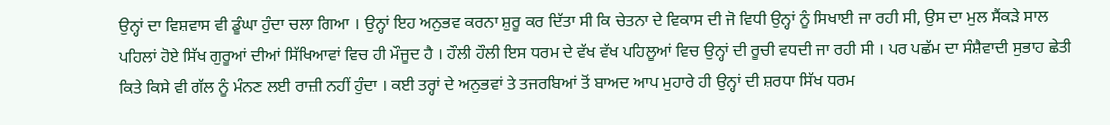ਉਨ੍ਹਾਂ ਦਾ ਵਿਸ਼ਵਾਸ ਵੀ ਡੂੰਘਾ ਹੁੰਦਾ ਚਲਾ ਗਿਆ । ਉਨ੍ਹਾਂ ਇਹ ਅਨੁਭਵ ਕਰਨਾ ਸ਼ੁਰੂ ਕਰ ਦਿੱਤਾ ਸੀ ਕਿ ਚੇਤਨਾ ਦੇ ਵਿਕਾਸ ਦੀ ਜੋ ਵਿਧੀ ਉਨ੍ਹਾਂ ਨੂੰ ਸਿਖਾਈ ਜਾ ਰਹੀ ਸੀ, ਉਸ ਦਾ ਮੁਲ ਸੈਂਕੜੇ ਸਾਲ ਪਹਿਲਾਂ ਹੋਏ ਸਿੱਖ ਗੁਰੂਆਂ ਦੀਆਂ ਸਿੱਖਿਆਵਾਂ ਵਿਚ ਹੀ ਮੌਜੂਦ ਹੈ । ਹੌਲੀ ਹੌਲੀ ਇਸ ਧਰਮ ਦੇ ਵੱਖ ਵੱਖ ਪਹਿਲੂਆਂ ਵਿਚ ਉਨ੍ਹਾਂ ਦੀ ਰੂਚੀ ਵਧਦੀ ਜਾ ਰਹੀ ਸੀ । ਪਰ ਪਛੱਮ ਦਾ ਸੰਸ਼ੈਵਾਦੀ ਸੁਭਾਹ ਛੇਤੀ ਕਿਤੇ ਕਿਸੇ ਵੀ ਗੱਲ ਨੂੰ ਮੰਨਣ ਲਈ ਰਾਜ਼ੀ ਨਹੀਂ ਹੁੰਦਾ । ਕਈ ਤਰ੍ਹਾਂ ਦੇ ਅਨੁਭਵਾਂ ਤੇ ਤਜਰਬਿਆਂ ਤੋਂ ਬਾਅਦ ਆਪ ਮੁਹਾਰੇ ਹੀ ਉਨ੍ਹਾਂ ਦੀ ਸ਼ਰਧਾ ਸਿੱਖ ਧਰਮ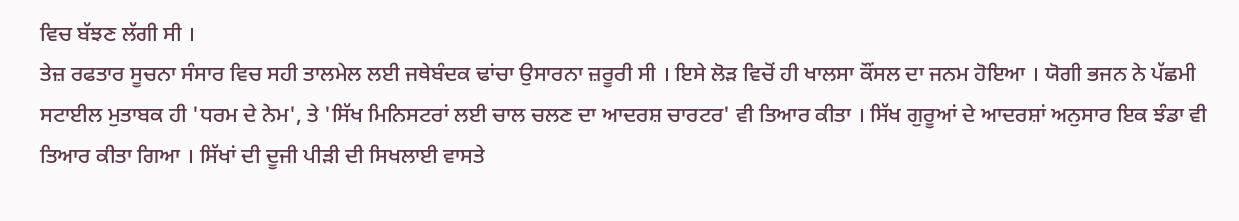ਵਿਚ ਬੱਝਣ ਲੱਗੀ ਸੀ ।
ਤੇਜ਼ ਰਫਤਾਰ ਸੂਚਨਾ ਸੰਸਾਰ ਵਿਚ ਸਹੀ ਤਾਲਮੇਲ ਲਈ ਜਥੇਬੰਦਕ ਢਾਂਚਾ ਉਸਾਰਨਾ ਜ਼ਰੂਰੀ ਸੀ । ਇਸੇ ਲੋੜ ਵਿਚੋਂ ਹੀ ਖਾਲਸਾ ਕੌਂਸਲ ਦਾ ਜਨਮ ਹੋਇਆ । ਯੋਗੀ ਭਜਨ ਨੇ ਪੱਛਮੀ ਸਟਾਈਲ ਮੁਤਾਬਕ ਹੀ 'ਧਰਮ ਦੇ ਨੇਮ', ਤੇ 'ਸਿੱਖ ਮਿਨਿਸਟਰਾਂ ਲਈ ਚਾਲ ਚਲਣ ਦਾ ਆਦਰਸ਼ ਚਾਰਟਰ' ਵੀ ਤਿਆਰ ਕੀਤਾ । ਸਿੱਖ ਗੁਰੂਆਂ ਦੇ ਆਦਰਸ਼ਾਂ ਅਨੁਸਾਰ ਇਕ ਝੰਡਾ ਵੀ ਤਿਆਰ ਕੀਤਾ ਗਿਆ । ਸਿੱਖਾਂ ਦੀ ਦੂਜੀ ਪੀੜੀ ਦੀ ਸਿਖਲਾਈ ਵਾਸਤੇ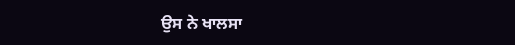ਉਸ ਨੇ ਖਾਲਸਾ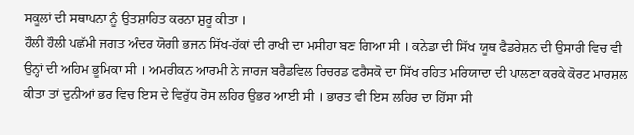ਸਕੂਲਾਂ ਦੀ ਸਥਾਪਨਾ ਨੂੰ ਉਤਸ਼ਾਹਿਤ ਕਰਨਾ ਸ਼ੁਰੂ ਕੀਤਾ ।
ਹੌਲੀ ਹੌਲੀ ਪਛੱਮੀ ਜਗਤ ਅੰਦਰ ਯੋਗੀ ਭਜਨ ਸਿੱਖ-ਹੱਕਾਂ ਦੀ ਰਾਖੀ ਦਾ ਮਸੀਹਾ ਬਣ ਗਿਆ ਸੀ । ਕਨੇਡਾ ਦੀ ਸਿੱਖ ਯੂਥ ਫੈਡਰੇਸ਼ਨ ਦੀ ਉਸਾਰੀ ਵਿਚ ਵੀ ਉਨ੍ਹਾਂ ਦੀ ਅਹਿਮ ਭੂਮਿਕਾ ਸੀ । ਅਮਰੀਕਨ ਆਰਮੀ ਨੇ ਜਾਰਜ ਬਰੈਡਵਿਲ ਰਿਚਰਡ ਫਰੈਸਕੋ ਦਾ ਸਿੱਖ ਰਹਿਤ ਮਰਿਯਾਦਾ ਦੀ ਪਾਲਣਾ ਕਰਕੇ ਕੋਰਟ ਮਾਰਸ਼ਲ ਕੀਤਾ ਤਾਂ ਦੁਨੀਆਂ ਭਰ ਵਿਚ ਇਸ ਦੇ ਵਿਰੁੱਧ ਰੋਸ ਲਹਿਰ ਉਭਰ ਆਈ ਸੀ । ਭਾਰਤ ਵੀ ਇਸ ਲਹਿਰ ਦਾ ਹਿੱਸਾ ਸੀ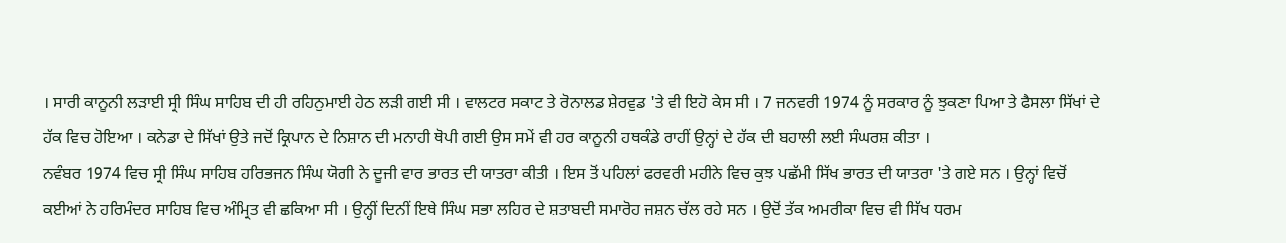। ਸਾਰੀ ਕਾਨੂਨੀ ਲੜਾਈ ਸ੍ਰੀ ਸਿੰਘ ਸਾਹਿਬ ਦੀ ਹੀ ਰਹਿਨੁਮਾਈ ਹੇਠ ਲੜੀ ਗਈ ਸੀ । ਵਾਲਟਰ ਸਕਾਟ ਤੇ ਰੋਨਾਲਡ ਸ਼ੇਰਵੁਡ 'ਤੇ ਵੀ ਇਹੋ ਕੇਸ ਸੀ । 7 ਜਨਵਰੀ 1974 ਨੂੰ ਸਰਕਾਰ ਨੂੰ ਝੁਕਣਾ ਪਿਆ ਤੇ ਫੈਸਲਾ ਸਿੱਖਾਂ ਦੇ ਹੱਕ ਵਿਚ ਹੋਇਆ । ਕਨੇਡਾ ਦੇ ਸਿੱਖਾਂ ਉਤੇ ਜਦੋਂ ਕ੍ਰਿਪਾਨ ਦੇ ਨਿਸ਼ਾਨ ਦੀ ਮਨਾਹੀ ਥੋਪੀ ਗਈ ਉਸ ਸਮੇਂ ਵੀ ਹਰ ਕਾਨੂਨੀ ਹਥਕੰਡੇ ਰਾਹੀਂ ਉਨ੍ਹਾਂ ਦੇ ਹੱਕ ਦੀ ਬਹਾਲੀ ਲਈ ਸੰਘਰਸ਼ ਕੀਤਾ ।
ਨਵੰਬਰ 1974 ਵਿਚ ਸ੍ਰੀ ਸਿੰਘ ਸਾਹਿਬ ਹਰਿਭਜਨ ਸਿੰਘ ਯੋਗੀ ਨੇ ਦੂਜੀ ਵਾਰ ਭਾਰਤ ਦੀ ਯਾਤਰਾ ਕੀਤੀ । ਇਸ ਤੋਂ ਪਹਿਲਾਂ ਫਰਵਰੀ ਮਹੀਨੇ ਵਿਚ ਕੁਝ ਪਛੱਮੀ ਸਿੱਖ ਭਾਰਤ ਦੀ ਯਾਤਰਾ 'ਤੇ ਗਏ ਸਨ । ਉਨ੍ਹਾਂ ਵਿਚੋਂ ਕਈਆਂ ਨੇ ਹਰਿਮੰਦਰ ਸਾਹਿਬ ਵਿਚ ਅੰਮ੍ਰਿਤ ਵੀ ਛਕਿਆ ਸੀ । ਉਨ੍ਹੀਂ ਦਿਨੀਂ ਇਥੇ ਸਿੰਘ ਸਭਾ ਲਹਿਰ ਦੇ ਸ਼ਤਾਬਦੀ ਸਮਾਰੋਹ ਜਸ਼ਨ ਚੱਲ ਰਹੇ ਸਨ । ਉਦੋਂ ਤੱਕ ਅਮਰੀਕਾ ਵਿਚ ਵੀ ਸਿੱਖ ਧਰਮ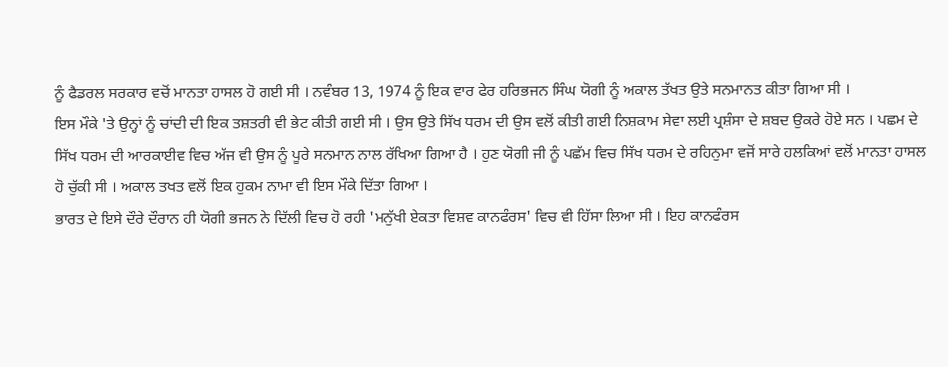ਨੂੰ ਫੈਡਰਲ ਸਰਕਾਰ ਵਚੋਂ ਮਾਨਤਾ ਹਾਸਲ ਹੋ ਗਈ ਸੀ । ਨਵੰਬਰ 13, 1974 ਨੂੰ ਇਕ ਵਾਰ ਫੇਰ ਹਰਿਭਜਨ ਸਿੰਘ ਯੋਗੀ ਨੂੰ ਅਕਾਲ ਤੱਖਤ ਉਤੇ ਸਨਮਾਨਤ ਕੀਤਾ ਗਿਆ ਸੀ ।
ਇਸ ਮੌਕੇ 'ਤੇ ਉਨ੍ਹਾਂ ਨੂੰ ਚਾਂਦੀ ਦੀ ਇਕ ਤਸ਼ਤਰੀ ਵੀ ਭੇਟ ਕੀਤੀ ਗਈ ਸੀ । ਉਸ ਉਤੇ ਸਿੱਖ ਧਰਮ ਦੀ ਉਸ ਵਲੋਂ ਕੀਤੀ ਗਈ ਨਿਸ਼ਕਾਮ ਸੇਵਾ ਲਈ ਪ੍ਰਸ਼ੰਸਾ ਦੇ ਸ਼ਬਦ ਉਕਰੇ ਹੋਏ ਸਨ । ਪਛਮ ਦੇ ਸਿੱਖ ਧਰਮ ਦੀ ਆਰਕਾਈਵ ਵਿਚ ਅੱਜ ਵੀ ਉਸ ਨੂੰ ਪੂਰੇ ਸਨਮਾਨ ਨਾਲ ਰੱਖਿਆ ਗਿਆ ਹੈ । ਹੁਣ ਯੋਗੀ ਜੀ ਨੂੰ ਪਛੱਮ ਵਿਚ ਸਿੱਖ ਧਰਮ ਦੇ ਰਹਿਨੁਮਾ ਵਜੋਂ ਸਾਰੇ ਹਲਕਿਆਂ ਵਲੋਂ ਮਾਨਤਾ ਹਾਸਲ ਹੋ ਚੁੱਕੀ ਸੀ । ਅਕਾਲ ਤਖਤ ਵਲੋਂ ਇਕ ਹੁਕਮ ਨਾਮਾ ਵੀ ਇਸ ਮੌਕੇ ਦਿੱਤਾ ਗਿਆ ।
ਭਾਰਤ ਦੇ ਇਸੇ ਦੌਰੇ ਦੌਰਾਨ ਹੀ ਯੋਗੀ ਭਜਨ ਨੇ ਦਿੱਲੀ ਵਿਚ ਹੋ ਰਹੀ 'ਮਨੁੱਖੀ ਏਕਤਾ ਵਿਸ਼ਵ ਕਾਨਫੰਰਸ' ਵਿਚ ਵੀ ਹਿੱਸਾ ਲਿਆ ਸੀ । ਇਹ ਕਾਨਫੰਰਸ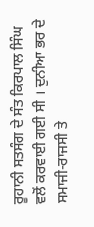ਰੂਹਾਨੀ ਸਤਸੰਗ ਦੇ ਸੰਤ ਕਿਰਪਾਲ ਸਿੰਘ ਵਲੋਂ ਕਰਵਾਈ ਗਈ ਸੀ । ਦੁਨੀਆ ਭਰ ਦੇ ਸਮਾਜੀ-ਰਾਜਸੀ ਤੇ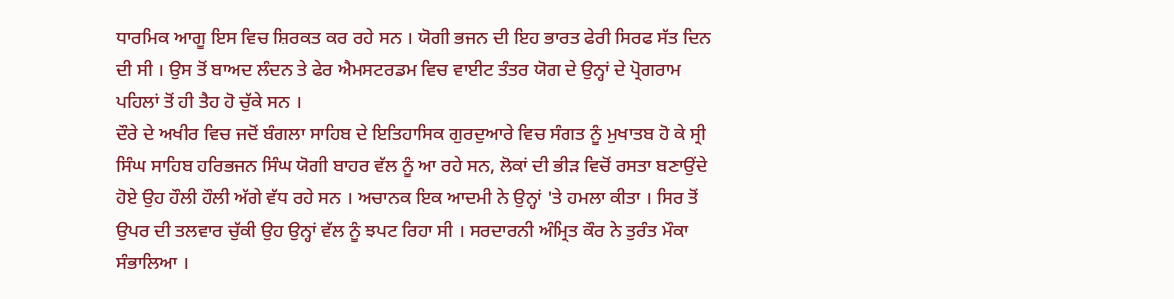ਧਾਰਮਿਕ ਆਗੂ ਇਸ ਵਿਚ ਸ਼ਿਰਕਤ ਕਰ ਰਹੇ ਸਨ । ਯੋਗੀ ਭਜਨ ਦੀ ਇਹ ਭਾਰਤ ਫੇਰੀ ਸਿਰਫ ਸੱਤ ਦਿਨ ਦੀ ਸੀ । ਉਸ ਤੋਂ ਬਾਅਦ ਲੰਦਨ ਤੇ ਫੇਰ ਐਮਸਟਰਡਮ ਵਿਚ ਵਾਈਟ ਤੰਤਰ ਯੋਗ ਦੇ ਉਨ੍ਹਾਂ ਦੇ ਪ੍ਰੋਗਰਾਮ ਪਹਿਲਾਂ ਤੋਂ ਹੀ ਤੈਹ ਹੋ ਚੁੱਕੇ ਸਨ ।
ਦੌਰੇ ਦੇ ਅਖੀਰ ਵਿਚ ਜਦੋਂ ਬੰਗਲਾ ਸਾਹਿਬ ਦੇ ਇਤਿਹਾਸਿਕ ਗੁਰਦੁਆਰੇ ਵਿਚ ਸੰਗਤ ਨੂੰ ਮੁਖਾਤਬ ਹੋ ਕੇ ਸ੍ਰੀ ਸਿੰਘ ਸਾਹਿਬ ਹਰਿਭਜਨ ਸਿੰਘ ਯੋਗੀ ਬਾਹਰ ਵੱਲ ਨੂੰ ਆ ਰਹੇ ਸਨ, ਲੋਕਾਂ ਦੀ ਭੀੜ ਵਿਚੋਂ ਰਸਤਾ ਬਣਾਉਂਦੇ ਹੋਏ ਉਹ ਹੌਲੀ ਹੌਲੀ ਅੱਗੇ ਵੱਧ ਰਹੇ ਸਨ । ਅਚਾਨਕ ਇਕ ਆਦਮੀ ਨੇ ਉਨ੍ਹਾਂ 'ਤੇ ਹਮਲਾ ਕੀਤਾ । ਸਿਰ ਤੋਂ ਉਪਰ ਦੀ ਤਲਵਾਰ ਚੁੱਕੀ ਉਹ ਉਨ੍ਹਾਂ ਵੱਲ ਨੂੰ ਝਪਟ ਰਿਹਾ ਸੀ । ਸਰਦਾਰਨੀ ਅੰਮ੍ਰਿਤ ਕੌਰ ਨੇ ਤੁਰੰਤ ਮੌਕਾ ਸੰਭਾਲਿਆ ।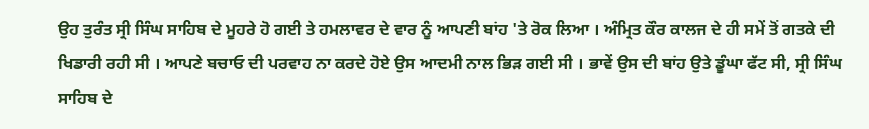ਉਹ ਤੁਰੰਤ ਸ੍ਰੀ ਸਿੰਘ ਸਾਹਿਬ ਦੇ ਮੂਹਰੇ ਹੋ ਗਈ ਤੇ ਹਮਲਾਵਰ ਦੇ ਵਾਰ ਨੂੰ ਆਪਣੀ ਬਾਂਹ 'ਤੇ ਰੋਕ ਲਿਆ । ਅੰਮ੍ਰਿਤ ਕੌਰ ਕਾਲਜ ਦੇ ਹੀ ਸਮੇਂ ਤੋਂ ਗਤਕੇ ਦੀ ਖਿਡਾਰੀ ਰਹੀ ਸੀ । ਆਪਣੇ ਬਚਾਓ ਦੀ ਪਰਵਾਹ ਨਾ ਕਰਦੇ ਹੋਏ ਉਸ ਆਦਮੀ ਨਾਲ ਭਿੜ ਗਈ ਸੀ । ਭਾਵੇਂ ਉਸ ਦੀ ਬਾਂਹ ਉਤੇ ਡੂੰਘਾ ਫੱਟ ਸੀ, ਸ੍ਰੀ ਸਿੰਘ ਸਾਹਿਬ ਦੇ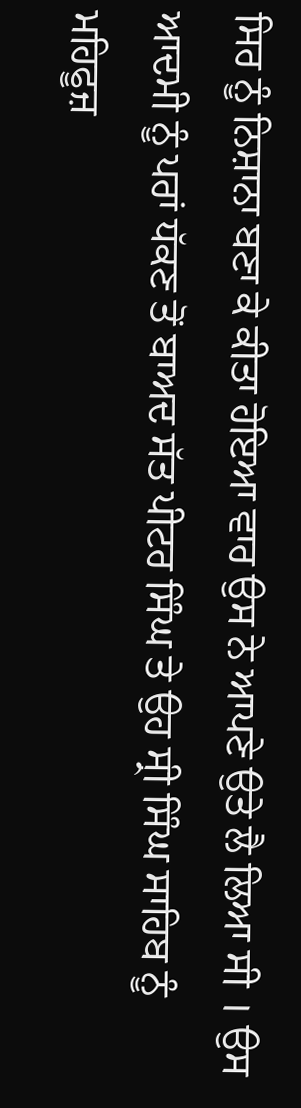ਸਿਰ ਨੂੰ ਨਿਸ਼ਾਨਾ ਬਣਾ ਕੇ ਕੀਤਾ ਹੋਇਆ ਵਾਰ ਉਸ ਨੇ ਆਪਣੇ ਉਤੇ ਲੈ ਲਿਆ ਸੀ । ਉਸ ਆਦਮੀ ਨੂੰ ਪਰਾਂ ਧੱਕਣ ਤੋਂ ਬਾਅਦ ਸੱਤ ਪੀਟਰ ਸਿੰਘ ਤੇ ਉਹ ਸ੍ਰੀ ਸਿੰਘ ਸਾਹਿਬ ਨੂੰ ਮਹਿਫੂਜ਼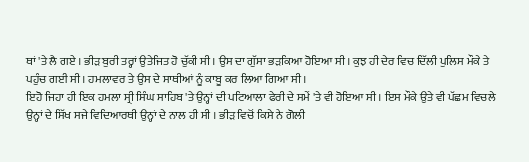ਥਾਂ 'ਤੇ ਲੈ ਗਏ । ਭੀੜ ਬੁਰੀ ਤਰ੍ਹਾਂ ਉਤੇਜਿਤ ਹੋ ਚੁੱਕੀ ਸੀ । ਉਸ ਦਾ ਗੁੱਸਾ ਭੜਕਿਆ ਹੋਇਆ ਸੀ । ਕੁਝ ਹੀ ਦੇਰ ਵਿਚ ਦਿੱਲੀ ਪੁਲਿਸ ਮੌਕੇ ਤੇ ਪਹੁੰਚ ਗਈ ਸੀ । ਹਮਲਾਵਰ ਤੇ ਉਸ ਦੇ ਸਾਥੀਆਂ ਨੂੰ ਕਾਬੂ ਕਰ ਲਿਆ ਗਿਆ ਸੀ ।
ਇਹੋ ਜਿਹਾ ਹੀ ਇਕ ਹਮਲਾ ਸ੍ਰੀ ਸਿੰਘ ਸਾਹਿਬ 'ਤੇ ਉਨ੍ਹਾਂ ਦੀ ਪਟਿਆਲਾ ਫੇਰੀ ਦੇ ਸਮੇਂ 'ਤੇ ਵੀ ਹੋਇਆ ਸੀ । ਇਸ ਮੌਕੇ ਉਤੇ ਵੀ ਪੱਛਮ ਵਿਚਲੇ ਉਨ੍ਹਾਂ ਦੇ ਸਿੱਖ ਸਜੇ ਵਿਦਿਆਰਥੀ ਉਨ੍ਹਾਂ ਦੇ ਨਾਲ ਹੀ ਸੀ । ਭੀੜ ਵਿਚੋਂ ਕਿਸੇ ਨੇ ਗੋਲੀ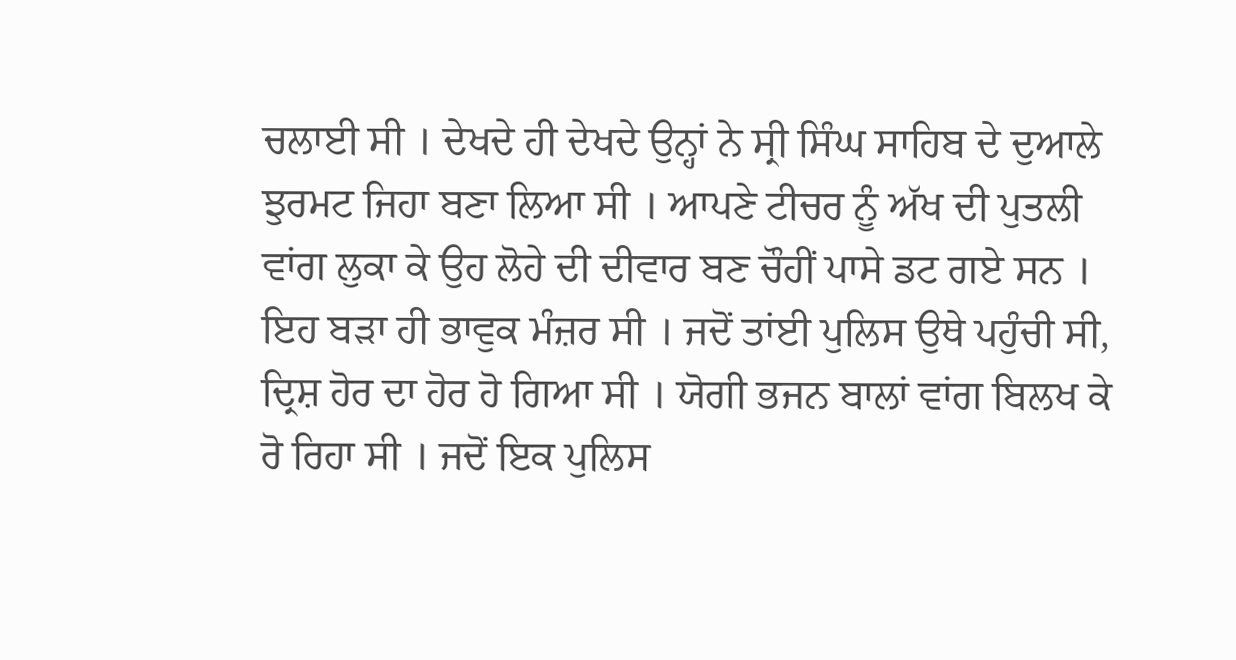ਚਲਾਈ ਸੀ । ਦੇਖਦੇ ਹੀ ਦੇਖਦੇ ਉਨ੍ਹਾਂ ਨੇ ਸ੍ਰੀ ਸਿੰਘ ਸਾਹਿਬ ਦੇ ਦੁਆਲੇ ਝੁਰਮਟ ਜਿਹਾ ਬਣਾ ਲਿਆ ਸੀ । ਆਪਣੇ ਟੀਚਰ ਨੂੰ ਅੱਖ ਦੀ ਪੁਤਲੀ ਵਾਂਗ ਲੁਕਾ ਕੇ ਉਹ ਲੋਹੇ ਦੀ ਦੀਵਾਰ ਬਣ ਚੌਹੀਂ ਪਾਸੇ ਡਟ ਗਏ ਸਨ ।
ਇਹ ਬੜਾ ਹੀ ਭਾਵੁਕ ਮੰਜ਼ਰ ਸੀ । ਜਦੋਂ ਤਾਂਈ ਪੁਲਿਸ ਉਥੇ ਪਹੁੰਚੀ ਸੀ, ਦ੍ਰਿਸ਼ ਹੋਰ ਦਾ ਹੋਰ ਹੋ ਗਿਆ ਸੀ । ਯੋਗੀ ਭਜਨ ਬਾਲਾਂ ਵਾਂਗ ਬਿਲਖ ਕੇ ਰੋ ਰਿਹਾ ਸੀ । ਜਦੋਂ ਇਕ ਪੁਲਿਸ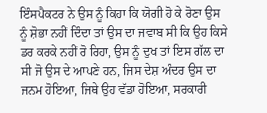ਇੰਸਪੈਕਟਰ ਨੇ ਉਸ ਨੂੰ ਕਿਹਾ ਕਿ ਯੋਗੀ ਹੋ ਕੇ ਰੋਣਾ ਉਸ ਨੂੰ ਸ਼ੋਭਾ ਨਹੀਂ ਦਿੰਦਾ ਤਾਂ ਉਸ ਦਾ ਜਵਾਬ ਸੀ ਕਿ ਉਹ ਕਿਸੇ ਡਰ ਕਰਕੇ ਨਹੀਂ ਰੋ ਰਿਹਾ, ਉਸ ਨੂੰ ਦੁਖ ਤਾਂ ਇਸ ਗੱਲ ਦਾ ਸੀ ਜੋ ਉਸ ਦੇ ਆਪਣੇ ਹਨ, ਜਿਸ ਦੇਸ਼ ਅੰਦਰ ਉਸ ਦਾ ਜਨਮ ਹੋਇਆ, ਜਿਥੇ ਉਹ ਵੱਡਾ ਹੋਇਆ, ਸਰਕਾਰੀ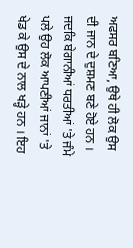ਅਫਸਰ ਬਣਿਆ, ਉਥੇ ਹੀ ਲੋਕ ਉਸ ਦੀ ਜਾਨ ਦੇ ਦੁਸ਼ਮਣ ਬਣੇ ਹੋਏ ਹਨ । ਜਦਕਿ ਬੇਗਾਨੀਆਂ ਧਰਤੀਆਂ 'ਤੇ ਜੰਮੇ ਪਲੇ ਉਹ ਲੋਕ ਆਪਣੀਆਂ ਜਾਨਾਂ 'ਤੇ ਖੇਡ ਕੇ ਉਸ ਦੇ ਨਾਲ ਖੜ੍ਹੇ ਹਨ । ਇਹ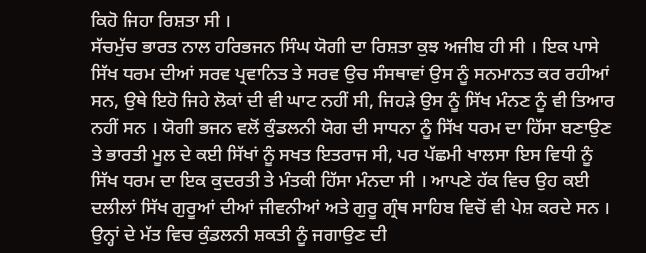ਕਿਹੋ ਜਿਹਾ ਰਿਸ਼ਤਾ ਸੀ ।
ਸੱਚਮੁੱਚ ਭਾਰਤ ਨਾਲ ਹਰਿਭਜਨ ਸਿੰਘ ਯੋਗੀ ਦਾ ਰਿਸ਼ਤਾ ਕੁਝ ਅਜੀਬ ਹੀ ਸੀ । ਇਕ ਪਾਸੇ ਸਿੱਖ ਧਰਮ ਦੀਆਂ ਸਰਵ ਪ੍ਰਵਾਨਿਤ ਤੇ ਸਰਵ ਉਚ ਸੰਸਥਾਵਾਂ ਉਸ ਨੂੰ ਸਨਮਾਨਤ ਕਰ ਰਹੀਆਂ ਸਨ, ਉਥੇ ਇਹੋ ਜਿਹੇ ਲੋਕਾਂ ਦੀ ਵੀ ਘਾਟ ਨਹੀਂ ਸੀ, ਜਿਹੜੇ ਉਸ ਨੂੰ ਸਿੱਖ ਮੰਨਣ ਨੂੰ ਵੀ ਤਿਆਰ ਨਹੀਂ ਸਨ । ਯੋਗੀ ਭਜਨ ਵਲੋਂ ਕੁੰਡਲਨੀ ਯੋਗ ਦੀ ਸਾਧਨਾ ਨੂੰ ਸਿੱਖ ਧਰਮ ਦਾ ਹਿੱਸਾ ਬਣਾਉਣ ਤੇ ਭਾਰਤੀ ਮੂਲ ਦੇ ਕਈ ਸਿੱਖਾਂ ਨੂੰ ਸਖਤ ਇਤਰਾਜ ਸੀ, ਪਰ ਪੱਛਮੀ ਖਾਲਸਾ ਇਸ ਵਿਧੀ ਨੂੰ ਸਿੱਖ ਧਰਮ ਦਾ ਇਕ ਕੁਦਰਤੀ ਤੇ ਮੰਤਕੀ ਹਿੱਸਾ ਮੰਨਦਾ ਸੀ । ਆਪਣੇ ਹੱਕ ਵਿਚ ਉਹ ਕਈ ਦਲੀਲਾਂ ਸਿੱਖ ਗੁਰੂਆਂ ਦੀਆਂ ਜੀਵਨੀਆਂ ਅਤੇ ਗੁਰੂ ਗ੍ਰੰਥ ਸਾਹਿਬ ਵਿਚੋਂ ਵੀ ਪੇਸ਼ ਕਰਦੇ ਸਨ । ਉਨ੍ਹਾਂ ਦੇ ਮੱਤ ਵਿਚ ਕੁੰਡਲਨੀ ਸ਼ਕਤੀ ਨੂੰ ਜਗਾਉਣ ਦੀ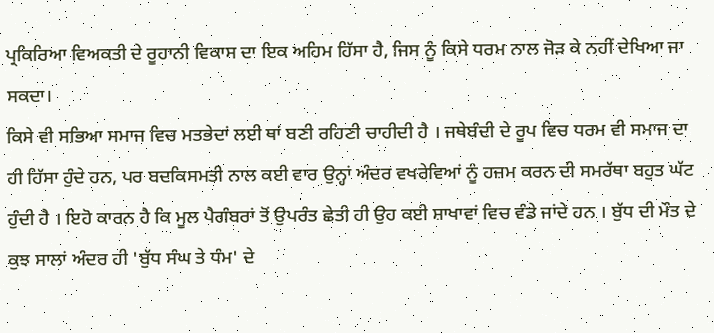ਪ੍ਰਕਿਰਿਆ ਵਿਅਕਤੀ ਦੇ ਰੂਹਾਨੀ ਵਿਕਾਸ ਦਾ ਇਕ ਅਹਿਮ ਹਿੱਸਾ ਹੈ, ਜਿਸ ਨੂੰ ਕਿਸੇ ਧਰਮ ਨਾਲ ਜੋੜ ਕੇ ਨਹੀਂ ਦੇਖਿਆ ਜਾ ਸਕਦਾ।
ਕਿਸੇ ਵੀ ਸਭਿਆ ਸਮਾਜ ਵਿਚ ਮਤਭੇਦਾਂ ਲਈ ਥਾਂ ਬਣੀ ਰਹਿਣੀ ਚਾਹੀਦੀ ਹੈ । ਜਥੇਬੰਦੀ ਦੇ ਰੂਪ ਵਿਚ ਧਰਮ ਵੀ ਸਮਾਜ ਦਾ ਹੀ ਹਿੱਸਾ ਹੁੰਦੇ ਹਨ, ਪਰ ਬਦਕਿਸਮਤੀ ਨਾਲ ਕਈ ਵਾਰ ਉਨ੍ਹਾਂ ਅੰਦਰ ਵਖਰੇਵਿਆਂ ਨੂੰ ਹਜ਼ਮ ਕਰਨ ਦੀ ਸਮਰੱਥਾ ਬਹੁਤ ਘੱਟ ਹੁੰਦੀ ਹੈ । ਇਹੋ ਕਾਰਨ ਹੈ ਕਿ ਮੂਲ ਪੈਗੰਬਰਾਂ ਤੋਂ ਉਪਰੰਤ ਛੇਤੀ ਹੀ ਉਹ ਕਈ ਸ਼ਾਖਾਵਾਂ ਵਿਚ ਵੰਡੇ ਜਾਂਦੇ ਹਨ । ਬੁੱਧ ਦੀ ਮੌਤ ਦੇ ਕੁਝ ਸਾਲਾਂ ਅੰਦਰ ਹੀ 'ਬੁੱਧ ਸੰਘ ਤੇ ਧੰਮ' ਦੇ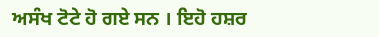ਅਸੰਖ ਟੋਟੇ ਹੋ ਗਏ ਸਨ । ਇਹੋ ਹਸ਼ਰ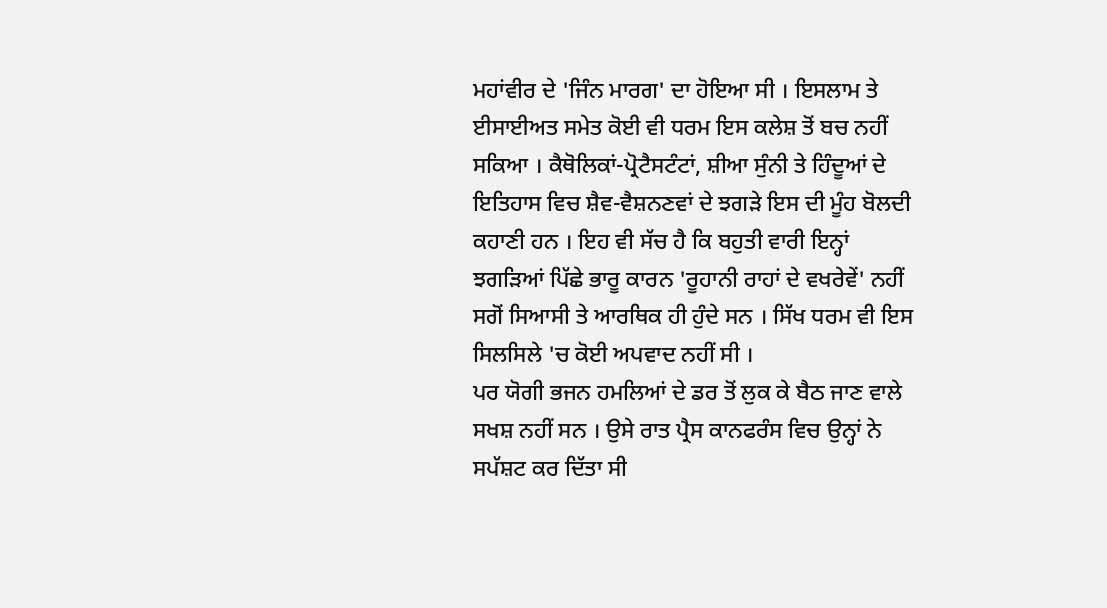ਮਹਾਂਵੀਰ ਦੇ 'ਜਿੰਨ ਮਾਰਗ' ਦਾ ਹੋਇਆ ਸੀ । ਇਸਲਾਮ ਤੇ ਈਸਾਈਅਤ ਸਮੇਤ ਕੋਈ ਵੀ ਧਰਮ ਇਸ ਕਲੇਸ਼ ਤੋਂ ਬਚ ਨਹੀਂ ਸਕਿਆ । ਕੈਥੋਲਿਕਾਂ-ਪ੍ਰੋਟੈਸਟੰਟਾਂ, ਸ਼ੀਆ ਸੁੰਨੀ ਤੇ ਹਿੰਦੂਆਂ ਦੇ ਇਤਿਹਾਸ ਵਿਚ ਸ਼ੈਵ-ਵੈਸ਼ਨਣਵਾਂ ਦੇ ਝਗੜੇ ਇਸ ਦੀ ਮੂੰਹ ਬੋਲਦੀ ਕਹਾਣੀ ਹਨ । ਇਹ ਵੀ ਸੱਚ ਹੈ ਕਿ ਬਹੁਤੀ ਵਾਰੀ ਇਨ੍ਹਾਂ ਝਗੜਿਆਂ ਪਿੱਛੇ ਭਾਰੂ ਕਾਰਨ 'ਰੂਹਾਨੀ ਰਾਹਾਂ ਦੇ ਵਖਰੇਵੇਂ' ਨਹੀਂ ਸਗੋਂ ਸਿਆਸੀ ਤੇ ਆਰਥਿਕ ਹੀ ਹੁੰਦੇ ਸਨ । ਸਿੱਖ ਧਰਮ ਵੀ ਇਸ ਸਿਲਸਿਲੇ 'ਚ ਕੋਈ ਅਪਵਾਦ ਨਹੀਂ ਸੀ ।
ਪਰ ਯੋਗੀ ਭਜਨ ਹਮਲਿਆਂ ਦੇ ਡਰ ਤੋਂ ਲੁਕ ਕੇ ਬੈਠ ਜਾਣ ਵਾਲੇ ਸਖਸ਼ ਨਹੀਂ ਸਨ । ਉਸੇ ਰਾਤ ਪ੍ਰੈਸ ਕਾਨਫਰੰਸ ਵਿਚ ਉਨ੍ਹਾਂ ਨੇ ਸਪੱਸ਼ਟ ਕਰ ਦਿੱਤਾ ਸੀ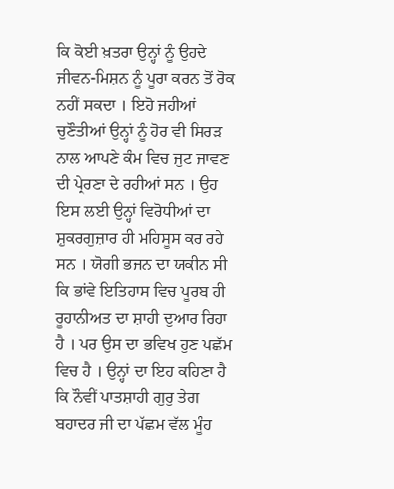ਕਿ ਕੋਈ ਖ਼ਤਰਾ ਉਨ੍ਹਾਂ ਨੂੰ ਉਹਦੇ ਜੀਵਨ-ਮਿਸ਼ਨ ਨੂੰ ਪੂਰਾ ਕਰਨ ਤੋਂ ਰੋਕ ਨਹੀਂ ਸਕਦਾ । ਇਹੋ ਜਹੀਆਂ ਚੁਣੌਤੀਆਂ ਉਨ੍ਹਾਂ ਨੂੰ ਹੋਰ ਵੀ ਸਿਰੜ ਨਾਲ ਆਪਣੇ ਕੰਮ ਵਿਚ ਜੁਟ ਜਾਵਣ ਦੀ ਪ੍ਰੇਰਣਾ ਦੇ ਰਹੀਆਂ ਸਨ । ਉਹ ਇਸ ਲਈ ਉਨ੍ਹਾਂ ਵਿਰੋਧੀਆਂ ਦਾ ਸ਼ੁਕਰਗੁਜ਼ਾਰ ਹੀ ਮਹਿਸੂਸ ਕਰ ਰਹੇ ਸਨ । ਯੋਗੀ ਭਜਨ ਦਾ ਯਕੀਨ ਸੀ ਕਿ ਭਾਂਵੇ ਇਤਿਹਾਸ ਵਿਚ ਪੂਰਬ ਹੀ ਰੂਹਾਨੀਅਤ ਦਾ ਸ਼ਾਹੀ ਦੁਆਰ ਰਿਹਾ ਹੈ । ਪਰ ਉਸ ਦਾ ਭਵਿਖ ਹੁਣ ਪਛੱਮ ਵਿਚ ਹੈ । ਉਨ੍ਹਾਂ ਦਾ ਇਹ ਕਹਿਣਾ ਹੈ ਕਿ ਨੌਵੀਂ ਪਾਤਸ਼ਾਹੀ ਗੁਰੁ ਤੇਗ ਬਹਾਦਰ ਜੀ ਦਾ ਪੱਛਮ ਵੱਲ ਮੂੰਹ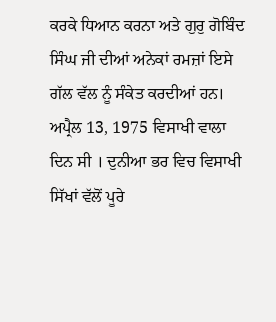ਕਰਕੇ ਧਿਆਨ ਕਰਨਾ ਅਤੇ ਗੁਰੁ ਗੋਬਿੰਦ ਸਿੰਘ ਜੀ ਦੀਆਂ ਅਨੇਕਾਂ ਰਮਜ਼ਾਂ ਇਸੇ ਗੱਲ ਵੱਲ ਨੂੰ ਸੰਕੇਤ ਕਰਦੀਆਂ ਹਨ।
ਅਪ੍ਰੈਲ 13, 1975 ਵਿਸਾਖੀ ਵਾਲਾ ਦਿਨ ਸੀ । ਦੁਨੀਆ ਭਰ ਵਿਚ ਵਿਸਾਖੀ ਸਿੱਖਾਂ ਵੱਲੋਂ ਪੂਰੇ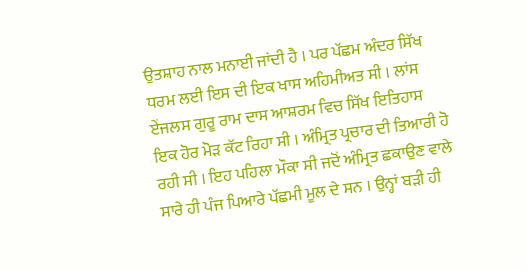ਉਤਸ਼ਾਹ ਨਾਲ ਮਨਾਈ ਜਾਂਦੀ ਹੈ । ਪਰ ਪੱਛਮ ਅੰਦਰ ਸਿੱਖ ਧਰਮ ਲਈ ਇਸ ਦੀ ਇਕ ਖਾਸ ਅਹਿਮੀਅਤ ਸੀ । ਲਾਂਸ ਏਂਜਲਸ ਗੁਰੂ ਰਾਮ ਦਾਸ ਆਸ਼ਰਮ ਵਿਚ ਸਿੱਖ ਇਤਿਹਾਸ ਇਕ ਹੋਰ ਮੋੜ ਕੱਟ ਰਿਹਾ ਸੀ । ਅੰਮ੍ਰਿਤ ਪ੍ਰਚਾਰ ਦੀ ਤਿਆਰੀ ਹੋ ਰਹੀ ਸੀ । ਇਹ ਪਹਿਲਾ ਮੌਕਾ ਸੀ ਜਦੋਂ ਅੰਮ੍ਰਿਤ ਛਕਾਉਣ ਵਾਲੇ ਸਾਰੇ ਹੀ ਪੰਜ ਪਿਆਰੇ ਪੱਛਮੀ ਮੂਲ ਦੇ ਸਨ । ਉਨ੍ਹਾਂ ਬੜੀ ਹੀ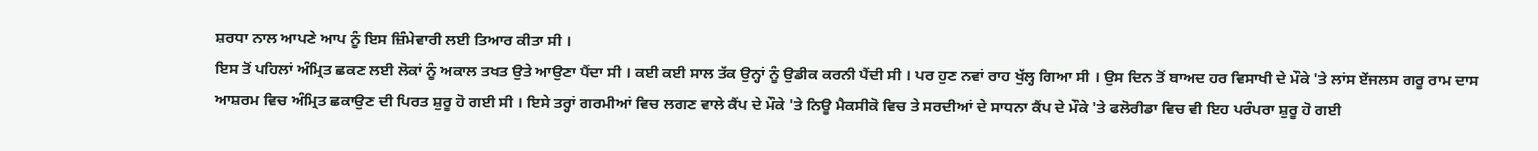ਸ਼ਰਧਾ ਨਾਲ ਆਪਣੇ ਆਪ ਨੂੰ ਇਸ ਜ਼ਿੰਮੇਵਾਰੀ ਲਈ ਤਿਆਰ ਕੀਤਾ ਸੀ ।
ਇਸ ਤੋਂ ਪਹਿਲਾਂ ਅੰਮ੍ਰਿਤ ਛਕਣ ਲਈ ਲੋਕਾਂ ਨੂੰ ਅਕਾਲ ਤਖਤ ਉਤੇ ਆਉਣਾ ਪੈਂਦਾ ਸੀ । ਕਈ ਕਈ ਸਾਲ ਤੱਕ ਉਨ੍ਹਾਂ ਨੂੰ ਉਡੀਕ ਕਰਨੀ ਪੈਂਦੀ ਸੀ । ਪਰ ਹੁਣ ਨਵਾਂ ਰਾਹ ਖੁੱਲ੍ਹ ਗਿਆ ਸੀ । ਉਸ ਦਿਨ ਤੋਂ ਬਾਅਦ ਹਰ ਵਿਸਾਖੀ ਦੇ ਮੌਕੇ 'ਤੇ ਲਾਂਸ ਏਂਜਲਸ ਗਰੂ ਰਾਮ ਦਾਸ ਆਸ਼ਰਮ ਵਿਚ ਅੰਮ੍ਰਿਤ ਛਕਾਉਣ ਦੀ ਪਿਰਤ ਸ਼ੁਰੂ ਹੋ ਗਈ ਸੀ । ਇਸੇ ਤਰ੍ਹਾਂ ਗਰਮੀਆਂ ਵਿਚ ਲਗਣ ਵਾਲੇ ਕੈਂਪ ਦੇ ਮੌਕੇ 'ਤੇ ਨਿਊ ਮੈਕਸੀਕੋ ਵਿਚ ਤੇ ਸਰਦੀਆਂ ਦੇ ਸਾਧਨਾ ਕੈਂਪ ਦੇ ਮੌਕੇ 'ਤੇ ਫਲੋਰੀਡਾ ਵਿਚ ਵੀ ਇਹ ਪਰੰਪਰਾ ਸ਼ੁਰੂ ਹੋ ਗਈ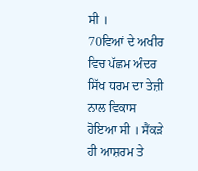ਸੀ ।
70ਵਿਆਂ ਦੇ ਅਖੀਰ ਵਿਚ ਪੱਛਮ ਅੰਦਰ ਸਿੱਖ ਧਰਮ ਦਾ ਤੇਜ਼ੀ ਨਾਲ ਵਿਕਾਸ ਹੋਇਆ ਸੀ । ਸੈਂਕੜੇ ਹੀ ਆਸ਼ਰਮ ਤੇ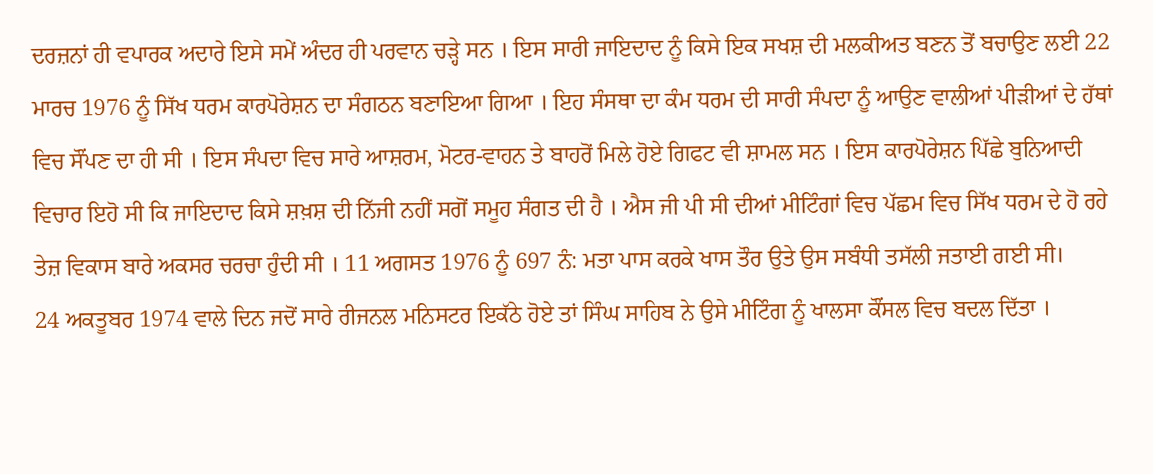ਦਰਜ਼ਨਾਂ ਹੀ ਵਪਾਰਕ ਅਦਾਰੇ ਇਸੇ ਸਮੇਂ ਅੰਦਰ ਹੀ ਪਰਵਾਨ ਚੜ੍ਹੇ ਸਨ । ਇਸ ਸਾਰੀ ਜਾਇਦਾਦ ਨੂੰ ਕਿਸੇ ਇਕ ਸਖਸ਼ ਦੀ ਮਲਕੀਅਤ ਬਣਨ ਤੋਂ ਬਚਾਉਣ ਲਈ 22 ਮਾਰਚ 1976 ਨੂੰ ਸਿੱਖ ਧਰਮ ਕਾਰਪੋਰੇਸ਼ਨ ਦਾ ਸੰਗਠਨ ਬਣਾਇਆ ਗਿਆ । ਇਹ ਸੰਸਥਾ ਦਾ ਕੰਮ ਧਰਮ ਦੀ ਸਾਰੀ ਸੰਪਦਾ ਨੂੰ ਆਉਣ ਵਾਲੀਆਂ ਪੀੜੀਆਂ ਦੇ ਹੱਥਾਂ ਵਿਚ ਸੌਂਪਣ ਦਾ ਹੀ ਸੀ । ਇਸ ਸੰਪਦਾ ਵਿਚ ਸਾਰੇ ਆਸ਼ਰਮ, ਮੋਟਰ-ਵਾਹਨ ਤੇ ਬਾਹਰੋਂ ਮਿਲੇ ਹੋਏ ਗਿਫਟ ਵੀ ਸ਼ਾਮਲ ਸਨ । ਇਸ ਕਾਰਪੋਰੇਸ਼ਨ ਪਿੱਛੇ ਬੁਨਿਆਦੀ ਵਿਚਾਰ ਇਹੋ ਸੀ ਕਿ ਜਾਇਦਾਦ ਕਿਸੇ ਸ਼ਖ਼ਸ਼ ਦੀ ਨਿੱਜੀ ਨਹੀਂ ਸਗੋਂ ਸਮੂਹ ਸੰਗਤ ਦੀ ਹੈ । ਐਸ ਜੀ ਪੀ ਸੀ ਦੀਆਂ ਮੀਟਿੰਗਾਂ ਵਿਚ ਪੱਛਮ ਵਿਚ ਸਿੱਖ ਧਰਮ ਦੇ ਹੋ ਰਹੇ ਤੇਜ਼ ਵਿਕਾਸ ਬਾਰੇ ਅਕਸਰ ਚਰਚਾ ਹੁੰਦੀ ਸੀ । 11 ਅਗਸਤ 1976 ਨੂੰ 697 ਨੰ: ਮਤਾ ਪਾਸ ਕਰਕੇ ਖਾਸ ਤੌਰ ਉਤੇ ਉਸ ਸਬੰਧੀ ਤਸੱਲੀ ਜਤਾਈ ਗਈ ਸੀ।
24 ਅਕਤੂਬਰ 1974 ਵਾਲੇ ਦਿਨ ਜਦੋਂ ਸਾਰੇ ਰੀਜਨਲ ਮਨਿਸਟਰ ਇਕੱਠੇ ਹੋਏ ਤਾਂ ਸਿੰਘ ਸਾਹਿਬ ਨੇ ਉਸੇ ਮੀਟਿੰਗ ਨੂੰ ਖਾਲਸਾ ਕੌਂਸਲ ਵਿਚ ਬਦਲ ਦਿੱਤਾ ।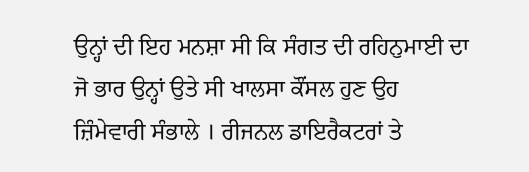ਉਨ੍ਹਾਂ ਦੀ ਇਹ ਮਨਸ਼ਾ ਸੀ ਕਿ ਸੰਗਤ ਦੀ ਰਹਿਨੁਮਾਈ ਦਾ ਜੋ ਭਾਰ ਉਨ੍ਹਾਂ ਉਤੇ ਸੀ ਖਾਲਸਾ ਕੌਂਸਲ ਹੁਣ ਉਹ ਜ਼ਿੰਮੇਵਾਰੀ ਸੰਭਾਲੇ । ਰੀਜਨਲ ਡਾਇਰੈਕਟਰਾਂ ਤੇ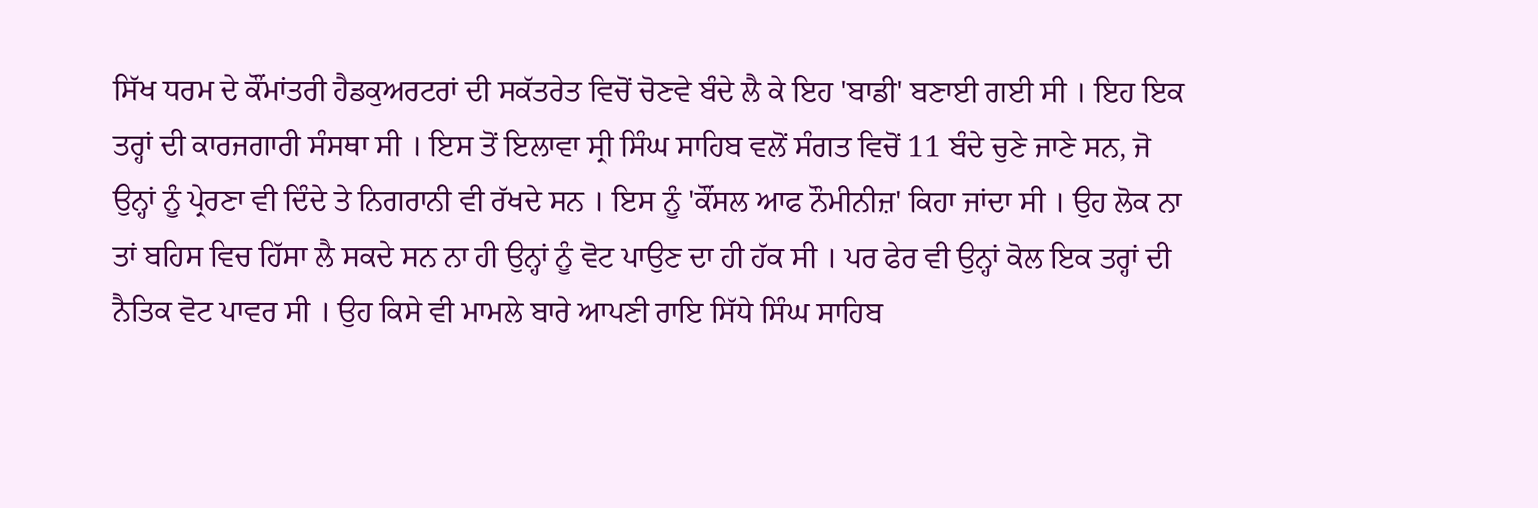ਸਿੱਖ ਧਰਮ ਦੇ ਕੌਂਮਾਂਤਰੀ ਹੈਡਕੁਅਰਟਰਾਂ ਦੀ ਸਕੱਤਰੇਤ ਵਿਚੋਂ ਚੋਣਵੇ ਬੰਦੇ ਲੈ ਕੇ ਇਹ 'ਬਾਡੀ' ਬਣਾਈ ਗਈ ਸੀ । ਇਹ ਇਕ ਤਰ੍ਹਾਂ ਦੀ ਕਾਰਜਗਾਰੀ ਸੰਸਥਾ ਸੀ । ਇਸ ਤੋਂ ਇਲਾਵਾ ਸ੍ਰੀ ਸਿੰਘ ਸਾਹਿਬ ਵਲੋਂ ਸੰਗਤ ਵਿਚੋਂ 11 ਬੰਦੇ ਚੁਣੇ ਜਾਣੇ ਸਨ, ਜੋ ਉਨ੍ਹਾਂ ਨੂੰ ਪ੍ਰੇਰਣਾ ਵੀ ਦਿੰਦੇ ਤੇ ਨਿਗਰਾਨੀ ਵੀ ਰੱਖਦੇ ਸਨ । ਇਸ ਨੂੰ 'ਕੌਂਸਲ ਆਫ ਨੌਮੀਨੀਜ਼' ਕਿਹਾ ਜਾਂਦਾ ਸੀ । ਉਹ ਲੋਕ ਨਾ ਤਾਂ ਬਹਿਸ ਵਿਚ ਹਿੱਸਾ ਲੈ ਸਕਦੇ ਸਨ ਨਾ ਹੀ ਉਨ੍ਹਾਂ ਨੂੰ ਵੋਟ ਪਾਉਣ ਦਾ ਹੀ ਹੱਕ ਸੀ । ਪਰ ਫੇਰ ਵੀ ਉਨ੍ਹਾਂ ਕੋਲ ਇਕ ਤਰ੍ਹਾਂ ਦੀ ਨੈਤਿਕ ਵੋਟ ਪਾਵਰ ਸੀ । ਉਹ ਕਿਸੇ ਵੀ ਮਾਮਲੇ ਬਾਰੇ ਆਪਣੀ ਰਾਇ ਸਿੱਧੇ ਸਿੰਘ ਸਾਹਿਬ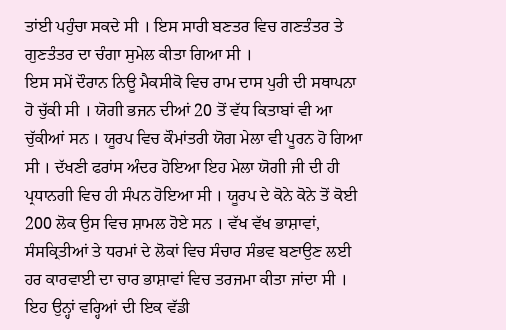ਤਾਂਈ ਪਹੁੰਚਾ ਸਕਦੇ ਸੀ । ਇਸ ਸਾਰੀ ਬਣਤਰ ਵਿਚ ਗਣਤੰਤਰ ਤੇ ਗੁਣਤੰਤਰ ਦਾ ਚੰਗਾ ਸੁਮੇਲ ਕੀਤਾ ਗਿਆ ਸੀ ।
ਇਸ ਸਮੇਂ ਦੌਰਾਨ ਨਿਊ ਮੈਕਸੀਕੋ ਵਿਚ ਰਾਮ ਦਾਸ ਪੁਰੀ ਦੀ ਸਥਾਪਨਾ ਹੋ ਚੁੱਕੀ ਸੀ । ਯੋਗੀ ਭਜਨ ਦੀਆਂ 20 ਤੋਂ ਵੱਧ ਕਿਤਾਬਾਂ ਵੀ ਆ ਚੁੱਕੀਆਂ ਸਨ । ਯੂਰਪ ਵਿਚ ਕੌਮਾਂਤਰੀ ਯੋਗ ਮੇਲਾ ਵੀ ਪੂਰਨ ਹੋ ਗਿਆ ਸੀ । ਦੱਖਣੀ ਫਰਾਂਸ ਅੰਦਰ ਹੋਇਆ ਇਹ ਮੇਲਾ ਯੋਗੀ ਜੀ ਦੀ ਹੀ ਪ੍ਰਧਾਨਗੀ ਵਿਚ ਹੀ ਸੰਪਨ ਹੋਇਆ ਸੀ । ਯੂਰਪ ਦੇ ਕੋਨੇ ਕੋਨੇ ਤੋਂ ਕੋਈ 200 ਲੋਕ ਉਸ ਵਿਚ ਸ਼ਾਮਲ ਹੋਏ ਸਨ । ਵੱਖ ਵੱਖ ਭਾਸ਼ਾਵਾਂ, ਸੰਸਕ੍ਰਿਤੀਆਂ ਤੇ ਧਰਮਾਂ ਦੇ ਲੋਕਾਂ ਵਿਚ ਸੰਚਾਰ ਸੰਭਵ ਬਣਾਉਣ ਲਈ ਹਰ ਕਾਰਵਾਈ ਦਾ ਚਾਰ ਭਾਸ਼ਾਵਾਂ ਵਿਚ ਤਰਜਮਾ ਕੀਤਾ ਜਾਂਦਾ ਸੀ । ਇਹ ਉਨ੍ਹਾਂ ਵਰ੍ਹਿਆਂ ਦੀ ਇਕ ਵੱਡੀ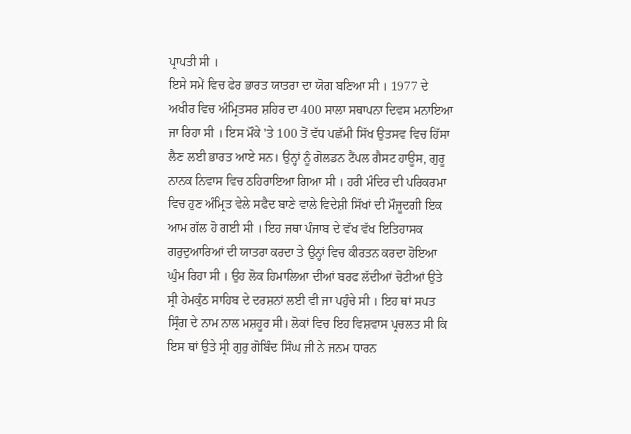ਪ੍ਰਾਪਤੀ ਸੀ ।
ਇਸੇ ਸਮੇਂ ਵਿਚ ਫੇਰ ਭਾਰਤ ਯਾਤਰਾ ਦਾ ਯੋਗ ਬਣਿਆ ਸੀ । 1977 ਦੇ ਅਖੀਰ ਵਿਚ ਅੰਮ੍ਰਿਤਸਰ ਸ਼ਹਿਰ ਦਾ 400 ਸਾਲਾ ਸਥਾਪਨਾ ਦਿਵਸ ਮਨਾਇਆ ਜਾ ਰਿਹਾ ਸੀ । ਇਸ ਮੌਕੇ 'ਤੇ 100 ਤੋਂ ਵੱਧ ਪਛੱਮੀ ਸਿੱਖ ਉਤਸਵ ਵਿਚ ਹਿੱਸਾ ਲੈਣ ਲਈ ਭਾਰਤ ਆਏ ਸਨ। ਉਨ੍ਹਾਂ ਨੂੰ ਗੋਲਡਨ ਟੈਂਪਲ ਗੈਸਟ ਹਾਊਸ, ਗੁਰੂ ਨਾਨਕ ਨਿਵਾਸ ਵਿਚ ਠਹਿਰਾਇਆ ਗਿਆ ਸੀ । ਹਰੀ ਮੰਦਿਰ ਦੀ ਪਰਿਕਰਮਾ ਵਿਚ ਹੁਣ ਅੰਮ੍ਰਿਤ ਵੇਲੇ ਸਫੈਦ ਬਾਣੇ ਵਾਲੇ ਵਿਦੇਸ਼ੀ ਸਿੱਖਾਂ ਦੀ ਮੌਜੂਦਗੀ ਇਕ ਆਮ ਗੱਲ ਹੋ ਗਈ ਸੀ । ਇਹ ਜਥਾ ਪੰਜਾਬ ਦੇ ਵੱਖ ਵੱਖ ਇਤਿਹਾਸਕ ਗਰੁਦੁਆਰਿਆਂ ਦੀ ਯਾਤਰਾ ਕਰਦਾ ਤੇ ਉਨ੍ਹਾਂ ਵਿਚ ਕੀਰਤਨ ਕਰਦਾ ਹੋਇਆ ਘੁੰਮ ਰਿਹਾ ਸੀ । ਉਹ ਲੋਕ ਹਿਮਾਲਿਆ ਦੀਆਂ ਬਰਫ ਲੱਦੀਆਂ ਚੋਟੀਆਂ ਉਤੇ ਸ੍ਰੀ ਹੇਮਕੁੰਠ ਸਾਹਿਬ ਦੇ ਦਰਸ਼ਨਾਂ ਲਈ ਵੀ ਜਾ ਪਹੁੰਚੇ ਸੀ । ਇਹ ਥਾਂ ਸਪਤ ਸ੍ਰਿੰਗ ਦੇ ਨਾਮ ਨਾਲ ਮਸ਼ਹੂਰ ਸੀ। ਲੋਕਾਂ ਵਿਚ ਇਹ ਵਿਸ਼ਵਾਸ ਪ੍ਰਚਲਤ ਸੀ ਕਿ ਇਸ ਥਾਂ ਉਤੇ ਸ੍ਰੀ ਗੁਰੁ ਗੋਬਿੰਦ ਸਿੰਘ ਜੀ ਨੇ ਜਨਮ ਧਾਰਨ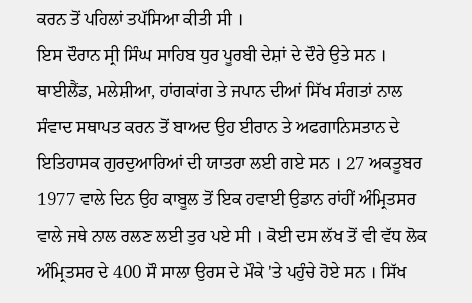ਕਰਨ ਤੋਂ ਪਹਿਲਾਂ ਤਪੱਸਿਆ ਕੀਤੀ ਸੀ ।
ਇਸ ਦੌਰਾਨ ਸ੍ਰੀ ਸਿੰਘ ਸਾਹਿਬ ਧੁਰ ਪੂਰਬੀ ਦੇਸ਼ਾਂ ਦੇ ਦੌਰੇ ਉਤੇ ਸਨ । ਥਾਈਲੈਂਡ, ਮਲੇਸ਼ੀਆ, ਹਾਂਗਕਾਂਗ ਤੇ ਜਪਾਨ ਦੀਆਂ ਸਿੱਖ ਸੰਗਤਾਂ ਨਾਲ ਸੰਵਾਦ ਸਥਾਪਤ ਕਰਨ ਤੋਂ ਬਾਅਦ ਉਹ ਈਰਾਨ ਤੇ ਅਫਗਾਨਿਸਤਾਨ ਦੇ ਇਤਿਹਾਸਕ ਗੁਰਦੁਆਰਿਆਂ ਦੀ ਯਾਤਰਾ ਲਈ ਗਏ ਸਨ । 27 ਅਕਤੂਬਰ 1977 ਵਾਲੇ ਦਿਨ ਉਹ ਕਾਬੂਲ ਤੋਂ ਇਕ ਹਵਾਈ ਉਡਾਨ ਰਾਂਹੀਂ ਅੰਮ੍ਰਿਤਸਰ ਵਾਲੇ ਜਥੇ ਨਾਲ ਰਲਣ ਲਈ ਤੁਰ ਪਏ ਸੀ । ਕੋਈ ਦਸ ਲੱਖ ਤੋਂ ਵੀ ਵੱਧ ਲੋਕ ਅੰਮ੍ਰਿਤਸਰ ਦੇ 400 ਸੌ ਸਾਲਾ ਉਰਸ ਦੇ ਮੌਕੇ 'ਤੇ ਪਹੁੰਚੇ ਹੋਏ ਸਨ । ਸਿੱਖ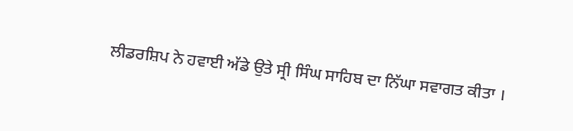ਲੀਡਰਸ਼ਿਪ ਨੇ ਹਵਾਈ ਅੱਡੇ ਉਤੇ ਸ੍ਰੀ ਸਿੰਘ ਸਾਹਿਬ ਦਾ ਨਿੱਘਾ ਸਵਾਗਤ ਕੀਤਾ ।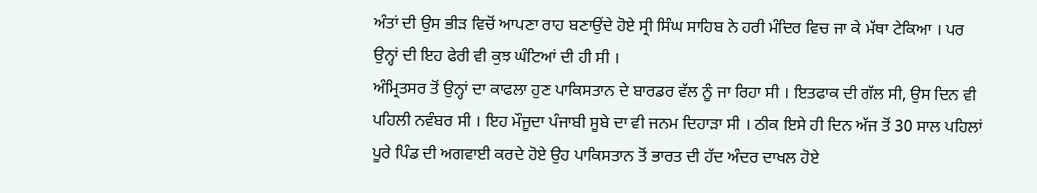ਅੰਤਾਂ ਦੀ ਉਸ ਭੀੜ ਵਿਚੋਂ ਆਪਣਾ ਰਾਹ ਬਣਾਉਂਦੇ ਹੋਏ ਸ੍ਰੀ ਸਿੰਘ ਸਾਹਿਬ ਨੇ ਹਰੀ ਮੰਦਿਰ ਵਿਚ ਜਾ ਕੇ ਮੱਥਾ ਟੇਕਿਆ । ਪਰ ਉਨ੍ਹਾਂ ਦੀ ਇਹ ਫੇਰੀ ਵੀ ਕੁਝ ਘੰਟਿਆਂ ਦੀ ਹੀ ਸੀ ।
ਅੰਮ੍ਰਿਤਸਰ ਤੋਂ ਉਨ੍ਹਾਂ ਦਾ ਕਾਫਲਾ ਹੁਣ ਪਾਕਿਸਤਾਨ ਦੇ ਬਾਰਡਰ ਵੱਲ ਨੂੰ ਜਾ ਰਿਹਾ ਸੀ । ਇਤਫਾਕ ਦੀ ਗੱਲ ਸੀ, ਉਸ ਦਿਨ ਵੀ ਪਹਿਲੀ ਨਵੰਬਰ ਸੀ । ਇਹ ਮੌਜੂਦਾ ਪੰਜਾਬੀ ਸੂਬੇ ਦਾ ਵੀ ਜਨਮ ਦਿਹਾੜਾ ਸੀ । ਠੀਕ ਇਸੇ ਹੀ ਦਿਨ ਅੱਜ ਤੋਂ 30 ਸਾਲ ਪਹਿਲਾਂ ਪੂਰੇ ਪਿੰਡ ਦੀ ਅਗਵਾਈ ਕਰਦੇ ਹੋਏ ਉਹ ਪਾਕਿਸਤਾਨ ਤੋਂ ਭਾਰਤ ਦੀ ਹੱਦ ਅੰਦਰ ਦਾਖਲ ਹੋਏ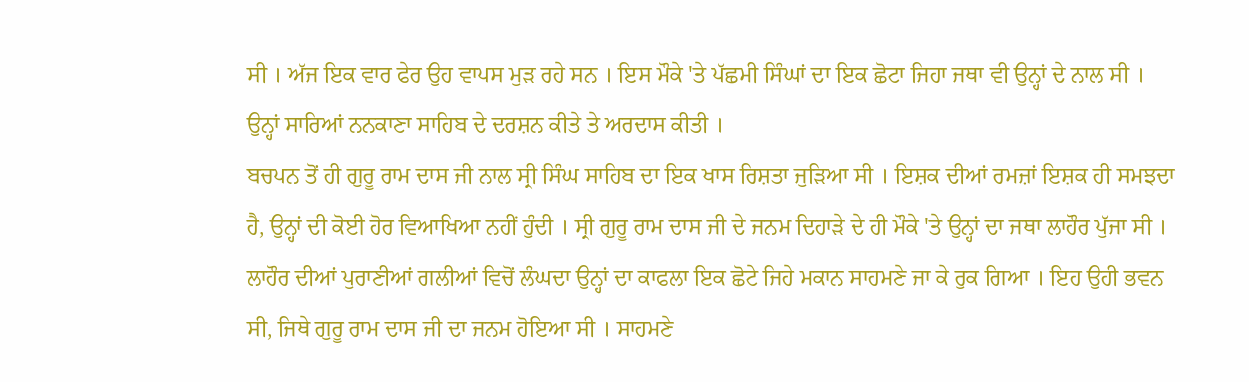ਸੀ । ਅੱਜ ਇਕ ਵਾਰ ਫੇਰ ਉਹ ਵਾਪਸ ਮੁੜ ਰਹੇ ਸਨ । ਇਸ ਮੌਕੇ 'ਤੇ ਪੱਛਮੀ ਸਿੰਘਾਂ ਦਾ ਇਕ ਛੋਟਾ ਜਿਹਾ ਜਥਾ ਵੀ ਉਨ੍ਹਾਂ ਦੇ ਨਾਲ ਸੀ । ਉਨ੍ਹਾਂ ਸਾਰਿਆਂ ਨਨਕਾਣਾ ਸਾਹਿਬ ਦੇ ਦਰਸ਼ਨ ਕੀਤੇ ਤੇ ਅਰਦਾਸ ਕੀਤੀ ।
ਬਚਪਨ ਤੋਂ ਹੀ ਗੁਰੂ ਰਾਮ ਦਾਸ ਜੀ ਨਾਲ ਸ੍ਰੀ ਸਿੰਘ ਸਾਹਿਬ ਦਾ ਇਕ ਖਾਸ ਰਿਸ਼ਤਾ ਜੁੜਿਆ ਸੀ । ਇਸ਼ਕ ਦੀਆਂ ਰਮਜ਼ਾਂ ਇਸ਼ਕ ਹੀ ਸਮਝਦਾ ਹੈ, ਉਨ੍ਹਾਂ ਦੀ ਕੋਈ ਹੋਰ ਵਿਆਖਿਆ ਨਹੀਂ ਹੁੰਦੀ । ਸ੍ਰੀ ਗੁਰੂ ਰਾਮ ਦਾਸ ਜੀ ਦੇ ਜਨਮ ਦਿਹਾੜੇ ਦੇ ਹੀ ਮੌਕੇ 'ਤੇ ਉਨ੍ਹਾਂ ਦਾ ਜਥਾ ਲਾਹੌਰ ਪੁੱਜਾ ਸੀ । ਲਾਹੌਰ ਦੀਆਂ ਪੁਰਾਣੀਆਂ ਗਲੀਆਂ ਵਿਚੋਂ ਲੰਘਦਾ ਉਨ੍ਹਾਂ ਦਾ ਕਾਫਲਾ ਇਕ ਛੋਟੇ ਜਿਹੇ ਮਕਾਨ ਸਾਹਮਣੇ ਜਾ ਕੇ ਰੁਕ ਗਿਆ । ਇਹ ਉਹੀ ਭਵਨ ਸੀ, ਜਿਥੇ ਗੁਰੂ ਰਾਮ ਦਾਸ ਜੀ ਦਾ ਜਨਮ ਹੋਇਆ ਸੀ । ਸਾਹਮਣੇ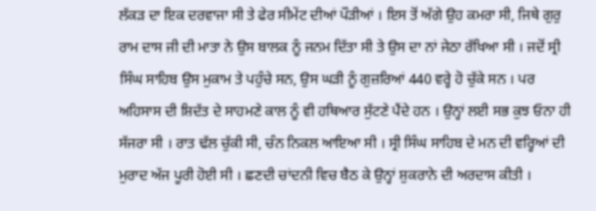ਲੱਕੜ ਦਾ ਇਕ ਦਰਵਾਜਾ ਸੀ ਤੇ ਫੇਰ ਸੀਮੇਂਟ ਦੀਆਂ ਪੌੜੀਆਂ । ਇਸ ਤੋਂ ਅੱਗੇ ਉਹ ਕਮਰਾ ਸੀ, ਜਿਥੇ ਗੁਰੁ ਰਾਮ ਦਾਸ ਜੀ ਦੀ ਮਾਤਾ ਨੇ ਉਸ ਬਾਲਕ ਨੂੰ ਜਨਮ ਦਿੱਤਾ ਸੀ ਤੇ ਉਸ ਦਾ ਨਾਂ ਜੇਠਾ ਰੱਖਿਆ ਸੀ । ਜਦੋਂ ਸ੍ਰੀ ਸਿੰਘ ਸਾਹਿਬ ਉਸ ਮੁਕਾਮ ਤੇ ਪਹੁੰਚੇ ਸਨ, ਉਸ ਘੜੀ ਨੂੰ ਗੁਜ਼ਰਿਆਂ 440 ਵਰ੍ਹੇ ਹੋ ਚੁੱਕੇ ਸਨ । ਪਰ ਅਹਿਸਾਸ ਦੀ ਸ਼ਿਦੱਤ ਦੇ ਸਾਹਮਣੇ ਕਾਲ ਨੂੰ ਵੀ ਹਥਿਆਰ ਸੁੱਟਣੇ ਪੈਂਦੇ ਹਨ । ਉਨ੍ਹਾਂ ਲਈ ਸਭ ਕੁਝ ਓਨਾ ਹੀ ਸੱਜਰਾ ਸੀ । ਰਾਤ ਢੱਲ ਚੁੱਕੀ ਸੀ, ਚੰਨ ਨਿਕਲ ਆਇਆ ਸੀ । ਸ੍ਰੀ ਸਿੰਘ ਸਾਹਿਬ ਦੇ ਮਨ ਦੀ ਵਰ੍ਹਿਆਂ ਦੀ ਮੁਰਾਦ ਅੱਜ ਪੂਰੀ ਹੋਈ ਸੀ । ਛਣਦੀ ਚਾਂਦਨੀ ਵਿਚ ਬੈਠ ਕੇ ਉਨ੍ਹਾਂ ਸ਼ੁਕਰਾਨੇ ਦੀ ਅਰਦਾਸ ਕੀਤੀ ।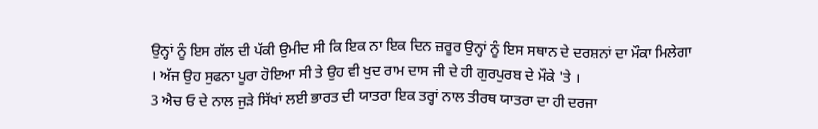ਉਨ੍ਹਾਂ ਨੂੰ ਇਸ ਗੱਲ ਦੀ ਪੱਕੀ ਉਮੀਦ ਸੀ ਕਿ ਇਕ ਨਾ ਇਕ ਦਿਨ ਜ਼ਰੂਰ ਉਨ੍ਹਾਂ ਨੂੰ ਇਸ ਸਥਾਨ ਦੇ ਦਰਸ਼ਨਾਂ ਦਾ ਮੌਕਾ ਮਿਲੇਗਾ । ਅੱਜ ਉਹ ਸੁਫਨਾ ਪੂਰਾ ਹੋਇਆ ਸੀ ਤੇ ਉਹ ਵੀ ਖੁਦ ਰਾਮ ਦਾਸ ਜੀ ਦੇ ਹੀ ਗੁਰਪੁਰਬ ਦੇ ਮੌਕੇ 'ਤੇ ।
3 ਐਚ ਓ ਦੇ ਨਾਲ ਜੁੜੇ ਸਿੱਖਾਂ ਲਈ ਭਾਰਤ ਦੀ ਯਾਤਰਾ ਇਕ ਤਰ੍ਹਾਂ ਨਾਲ ਤੀਰਥ ਯਾਤਰਾ ਦਾ ਹੀ ਦਰਜਾ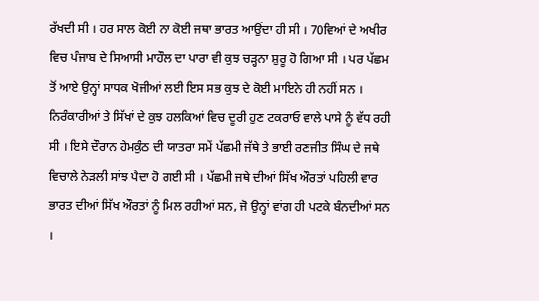ਰੱਖਦੀ ਸੀ । ਹਰ ਸਾਲ ਕੋਈ ਨਾ ਕੋਈ ਜਥਾ ਭਾਰਤ ਆਉਂਦਾ ਹੀ ਸੀ । 70ਵਿਆਂ ਦੇ ਅਖੀਰ ਵਿਚ ਪੰਜਾਬ ਦੇ ਸਿਆਸੀ ਮਾਹੌਲ ਦਾ ਪਾਰਾ ਵੀ ਕੁਝ ਚੜ੍ਹਨਾ ਸ਼ੁਰੂ ਹੋ ਗਿਆ ਸੀ । ਪਰ ਪੱਛਮ ਤੋਂ ਆਏ ਉਨ੍ਹਾਂ ਸਾਧਕ ਖੋਜੀਆਂ ਲਈ ਇਸ ਸਭ ਕੁਝ ਦੇ ਕੋਈ ਮਾਇਨੇ ਹੀ ਨਹੀਂ ਸਨ । ਨਿਰੰਕਾਰੀਆਂ ਤੇ ਸਿੱਖਾਂ ਦੇ ਕੁਝ ਹਲਕਿਆਂ ਵਿਚ ਦੂਰੀ ਹੁਣ ਟਕਰਾਓ ਵਾਲੇ ਪਾਸੇ ਨੂੰ ਵੱਧ ਰਹੀ ਸੀ । ਇਸੇ ਦੌਰਾਨ ਹੇਮਕੁੰਠ ਦੀ ਯਾਤਰਾ ਸਮੇਂ ਪੱਛਮੀ ਜੱਥੇ ਤੇ ਭਾਈ ਰਣਜੀਤ ਸਿੰਘ ਦੇ ਜਥੇ ਵਿਚਾਲੇ ਨੇੜਲੀ ਸਾਂਝ ਪੈਦਾ ਹੋ ਗਈ ਸੀ । ਪੱਛਮੀ ਜਥੇ ਦੀਆਂ ਸਿੱਖ ਔਰਤਾਂ ਪਹਿਲੀ ਵਾਰ ਭਾਰਤ ਦੀਆਂ ਸਿੱਖ ਔਰਤਾਂ ਨੂੰ ਮਿਲ ਰਹੀਆਂ ਸਨ, ਜੋ ਉਨ੍ਹਾਂ ਵਾਂਗ ਹੀ ਪਟਕੇ ਬੰਨਦੀਆਂ ਸਨ ।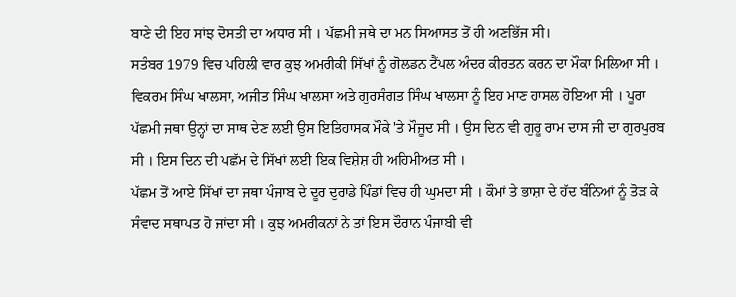ਬਾਣੇ ਦੀ ਇਹ ਸਾਂਝ ਦੋਸਤੀ ਦਾ ਅਧਾਰ ਸੀ । ਪੱਛਮੀ ਜਥੇ ਦਾ ਮਨ ਸਿਆਸਤ ਤੋਂ ਹੀ ਅਣਭਿੱਜ ਸੀ।
ਸਤੰਬਰ 1979 ਵਿਚ ਪਹਿਲੀ ਵਾਰ ਕੁਝ ਅਮਰੀਕੀ ਸਿੱਖਾਂ ਨੂੰ ਗੋਲਡਨ ਟੈਂਪਲ ਅੰਦਰ ਕੀਰਤਨ ਕਰਨ ਦਾ ਮੌਕਾ ਮਿਲਿਆ ਸੀ । ਵਿਕਰਮ ਸਿੰਘ ਖਾਲਸਾ, ਅਜੀਤ ਸਿੰਘ ਖਾਲਸਾ ਅਤੇ ਗੁਰਸੰਗਤ ਸਿੰਘ ਖਾਲਸਾ ਨੂੰ ਇਹ ਮਾਣ ਹਾਸਲ ਹੋਇਆ ਸੀ । ਪੂਰਾ ਪੱਛਮੀ ਜਥਾ ਉਨ੍ਹਾਂ ਦਾ ਸਾਥ ਦੇਣ ਲਈ ਉਸ ਇਤਿਹਾਸਕ ਮੌਕੇ 'ਤੇ ਮੌਜੂਦ ਸੀ । ਉਸ ਦਿਨ ਵੀ ਗੁਰੂ ਰਾਮ ਦਾਸ ਜੀ ਦਾ ਗੁਰਪੁਰਬ ਸੀ । ਇਸ ਦਿਨ ਦੀ ਪਛੱਮ ਦੇ ਸਿੱਖਾਂ ਲਈ ਇਕ ਵਿਸ਼ੇਸ਼ ਹੀ ਅਹਿਮੀਅਤ ਸੀ ।
ਪੱਛਮ ਤੋਂ ਆਏ ਸਿੱਖਾਂ ਦਾ ਜਥਾ ਪੰਜਾਬ ਦੇ ਦੂਰ ਦੁਰਾਡੇ ਪਿੰਡਾਂ ਵਿਚ ਹੀ ਘੁਮਦਾ ਸੀ । ਕੌਮਾਂ ਤੇ ਭਾਸ਼ਾ ਦੇ ਹੱਦ ਬੰਨਿਆਂ ਨੂੰ ਤੋੜ ਕੇ ਸੰਵਾਦ ਸਥਾਪਤ ਹੋ ਜਾਂਦਾ ਸੀ । ਕੁਝ ਅਮਰੀਕਨਾਂ ਨੇ ਤਾਂ ਇਸ ਦੌਰਾਨ ਪੰਜਾਬੀ ਵੀ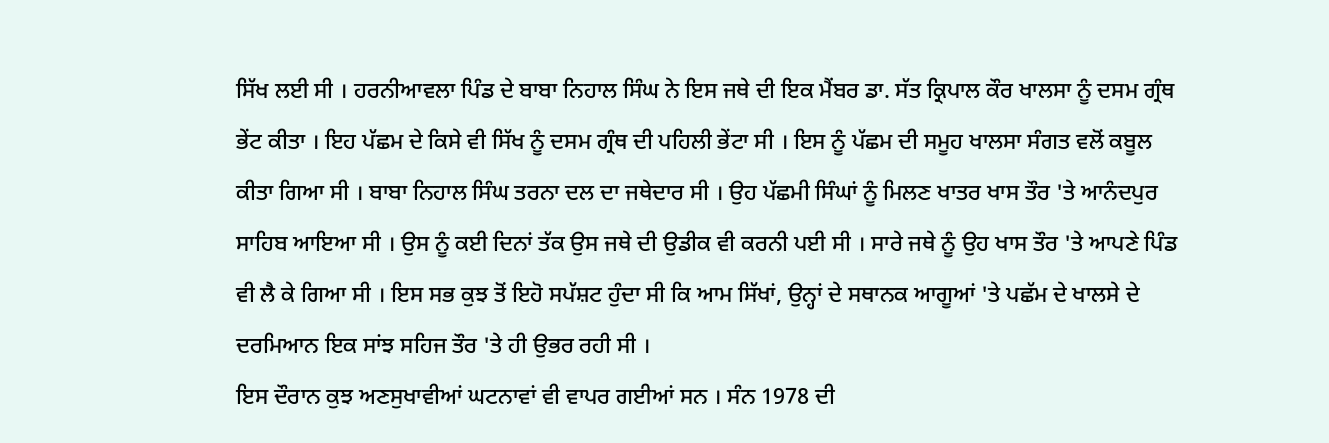ਸਿੱਖ ਲਈ ਸੀ । ਹਰਨੀਆਵਲਾ ਪਿੰਡ ਦੇ ਬਾਬਾ ਨਿਹਾਲ ਸਿੰਘ ਨੇ ਇਸ ਜਥੇ ਦੀ ਇਕ ਮੈਂਬਰ ਡਾ. ਸੱਤ ਕ੍ਰਿਪਾਲ ਕੌਰ ਖਾਲਸਾ ਨੂੰ ਦਸਮ ਗ੍ਰੰਥ ਭੇਂਟ ਕੀਤਾ । ਇਹ ਪੱਛਮ ਦੇ ਕਿਸੇ ਵੀ ਸਿੱਖ ਨੂੰ ਦਸਮ ਗ੍ਰੰਥ ਦੀ ਪਹਿਲੀ ਭੇਂਟਾ ਸੀ । ਇਸ ਨੂੰ ਪੱਛਮ ਦੀ ਸਮੂਹ ਖਾਲਸਾ ਸੰਗਤ ਵਲੋਂ ਕਬੂਲ ਕੀਤਾ ਗਿਆ ਸੀ । ਬਾਬਾ ਨਿਹਾਲ ਸਿੰਘ ਤਰਨਾ ਦਲ ਦਾ ਜਥੇਦਾਰ ਸੀ । ਉਹ ਪੱਛਮੀ ਸਿੰਘਾਂ ਨੂੰ ਮਿਲਣ ਖਾਤਰ ਖਾਸ ਤੌਰ 'ਤੇ ਆਨੰਦਪੁਰ ਸਾਹਿਬ ਆਇਆ ਸੀ । ਉਸ ਨੂੰ ਕਈ ਦਿਨਾਂ ਤੱਕ ਉਸ ਜਥੇ ਦੀ ਉਡੀਕ ਵੀ ਕਰਨੀ ਪਈ ਸੀ । ਸਾਰੇ ਜਥੇ ਨੂੰ ਉਹ ਖਾਸ ਤੌਰ 'ਤੇ ਆਪਣੇ ਪਿੰਡ ਵੀ ਲੈ ਕੇ ਗਿਆ ਸੀ । ਇਸ ਸਭ ਕੁਝ ਤੋਂ ਇਹੋ ਸਪੱਸ਼ਟ ਹੁੰਦਾ ਸੀ ਕਿ ਆਮ ਸਿੱਖਾਂ, ਉਨ੍ਹਾਂ ਦੇ ਸਥਾਨਕ ਆਗੂਆਂ 'ਤੇ ਪਛੱਮ ਦੇ ਖਾਲਸੇ ਦੇ ਦਰਮਿਆਨ ਇਕ ਸਾਂਝ ਸਹਿਜ ਤੌਰ 'ਤੇ ਹੀ ਉਭਰ ਰਹੀ ਸੀ ।
ਇਸ ਦੌਰਾਨ ਕੁਝ ਅਣਸੁਖਾਵੀਆਂ ਘਟਨਾਵਾਂ ਵੀ ਵਾਪਰ ਗਈਆਂ ਸਨ । ਸੰਨ 1978 ਦੀ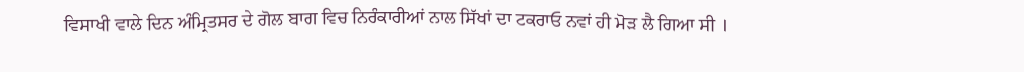ਵਿਸਾਖੀ ਵਾਲੇ ਦਿਨ ਅੰਮ੍ਰਿਤਸਰ ਦੇ ਗੋਲ ਬਾਗ ਵਿਚ ਨਿਰੰਕਾਰੀਆਂ ਨਾਲ ਸਿੱਖਾਂ ਦਾ ਟਕਰਾਓ ਨਵਾਂ ਹੀ ਮੋੜ ਲੈ ਗਿਆ ਸੀ ।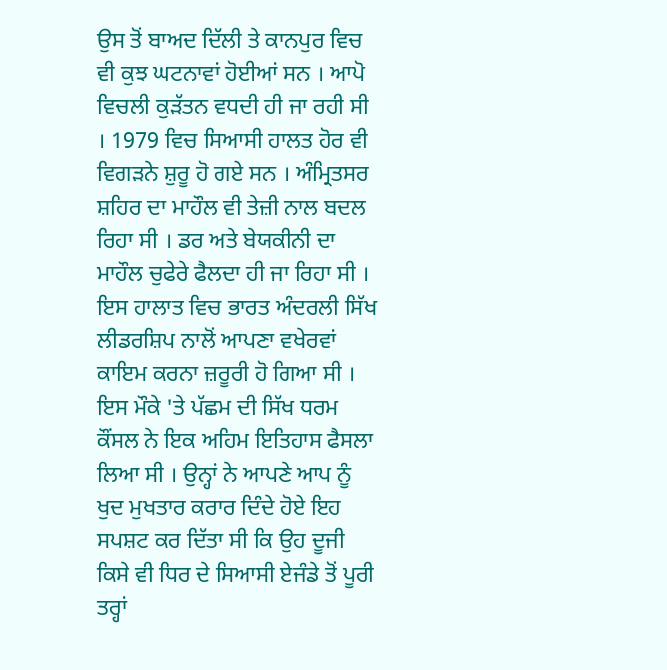ਉਸ ਤੋਂ ਬਾਅਦ ਦਿੱਲੀ ਤੇ ਕਾਨਪੁਰ ਵਿਚ ਵੀ ਕੁਝ ਘਟਨਾਵਾਂ ਹੋਈਆਂ ਸਨ । ਆਪੋ ਵਿਚਲੀ ਕੁੜੱਤਨ ਵਧਦੀ ਹੀ ਜਾ ਰਹੀ ਸੀ । 1979 ਵਿਚ ਸਿਆਸੀ ਹਾਲਤ ਹੋਰ ਵੀ ਵਿਗੜਨੇ ਸ਼ੁਰੂ ਹੋ ਗਏ ਸਨ । ਅੰਮ੍ਰਿਤਸਰ ਸ਼ਹਿਰ ਦਾ ਮਾਹੌਲ ਵੀ ਤੇਜ਼ੀ ਨਾਲ ਬਦਲ ਰਿਹਾ ਸੀ । ਡਰ ਅਤੇ ਬੇਯਕੀਨੀ ਦਾ ਮਾਹੌਲ ਚੁਫੇਰੇ ਫੈਲਦਾ ਹੀ ਜਾ ਰਿਹਾ ਸੀ ।
ਇਸ ਹਾਲਾਤ ਵਿਚ ਭਾਰਤ ਅੰਦਰਲੀ ਸਿੱਖ ਲੀਡਰਸ਼ਿਪ ਨਾਲੋਂ ਆਪਣਾ ਵਖੇਰਵਾਂ ਕਾਇਮ ਕਰਨਾ ਜ਼ਰੂਰੀ ਹੋ ਗਿਆ ਸੀ । ਇਸ ਮੌਕੇ 'ਤੇ ਪੱਛਮ ਦੀ ਸਿੱਖ ਧਰਮ ਕੌਂਸਲ ਨੇ ਇਕ ਅਹਿਮ ਇਤਿਹਾਸ ਫੈਸਲਾ ਲਿਆ ਸੀ । ਉਨ੍ਹਾਂ ਨੇ ਆਪਣੇ ਆਪ ਨੂੰ ਖੁਦ ਮੁਖਤਾਰ ਕਰਾਰ ਦਿੰਦੇ ਹੋਏ ਇਹ ਸਪਸ਼ਟ ਕਰ ਦਿੱਤਾ ਸੀ ਕਿ ਉਹ ਦੂਜੀ ਕਿਸੇ ਵੀ ਧਿਰ ਦੇ ਸਿਆਸੀ ਏਜੰਡੇ ਤੋਂ ਪੂਰੀ ਤਰ੍ਹਾਂ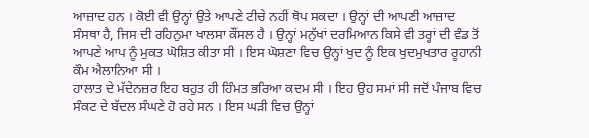ਆਜ਼ਾਦ ਹਨ । ਕੋਈ ਵੀ ਉਨ੍ਹਾਂ ਉਤੇ ਆਪਣੇ ਟੀਚੇ ਨਹੀਂ ਥੋਪ ਸਕਦਾ । ਉਨ੍ਹਾਂ ਦੀ ਆਪਣੀ ਆਜ਼ਾਦ ਸੰਸਥਾ ਹੈ, ਜਿਸ ਦੀ ਰਹਿਨੁਮਾ ਖਾਲਸਾ ਕੌਂਸਲ ਹੈ । ਉਨ੍ਹਾਂ ਮਨੁੱਖਾਂ ਦਰਮਿਆਨ ਕਿਸੇ ਵੀ ਤਰ੍ਹਾਂ ਦੀ ਵੰਡ ਤੋਂ ਆਪਣੇ ਆਪ ਨੂੰ ਮੁਕਤ ਘੋਸ਼ਿਤ ਕੀਤਾ ਸੀ । ਇਸ ਘੋਸ਼ਣਾ ਵਿਚ ਉਨ੍ਹਾਂ ਖੁਦ ਨੂੰ ਇਕ ਖੁਦਮੁਖਤਾਰ ਰੂਹਾਨੀ ਕੌਮ ਐਲਾਨਿਆ ਸੀ ।
ਹਾਲਾਤ ਦੇ ਮੱਦੇਨਜ਼ਰ ਇਹ ਬਹੁਤ ਹੀ ਹਿੰਮਤ ਭਰਿਆ ਕਦਮ ਸੀ । ਇਹ ਉਹ ਸਮਾਂ ਸੀ ਜਦੋਂ ਪੰਜਾਬ ਵਿਚ ਸੰਕਟ ਦੇ ਬੱਦਲ ਸੰਘਣੇ ਹੋ ਰਹੇ ਸਨ । ਇਸ ਘੜੀ ਵਿਚ ਉਨ੍ਹਾਂ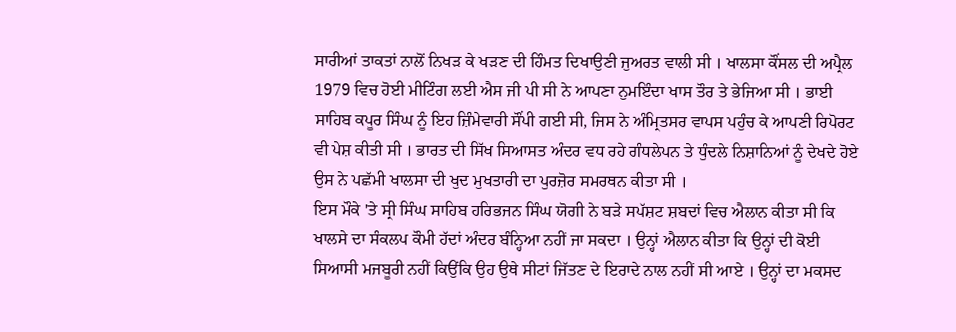ਸਾਰੀਆਂ ਤਾਕਤਾਂ ਨਾਲੋਂ ਨਿਖੜ ਕੇ ਖੜਣ ਦੀ ਹਿੰਮਤ ਦਿਖਾਉਣੀ ਜੁਅਰਤ ਵਾਲੀ ਸੀ । ਖਾਲਸਾ ਕੌਂਸਲ ਦੀ ਅਪ੍ਰੈਲ 1979 ਵਿਚ ਹੋਈ ਮੀਟਿੰਗ ਲਈ ਐਸ ਜੀ ਪੀ ਸੀ ਨੇ ਆਪਣਾ ਨੁਮਇੰਦਾ ਖਾਸ ਤੌਰ ਤੇ ਭੇਜਿਆ ਸੀ । ਭਾਈ ਸਾਹਿਬ ਕਪੂਰ ਸਿੰਘ ਨੂੰ ਇਹ ਜ਼ਿੰਮੇਵਾਰੀ ਸੌਂਪੀ ਗਈ ਸੀ, ਜਿਸ ਨੇ ਅੰਮ੍ਰਿਤਸਰ ਵਾਪਸ ਪਹੁੰਚ ਕੇ ਆਪਣੀ ਰਿਪੋਰਟ ਵੀ ਪੇਸ਼ ਕੀਤੀ ਸੀ । ਭਾਰਤ ਦੀ ਸਿੱਖ ਸਿਆਸਤ ਅੰਦਰ ਵਧ ਰਹੇ ਗੰਧਲੇਪਨ ਤੇ ਧੁੰਦਲੇ ਨਿਸ਼ਾਨਿਆਂ ਨੂੰ ਦੇਖਦੇ ਹੋਏ ਉਸ ਨੇ ਪਛੱਮੀ ਖਾਲਸਾ ਦੀ ਖੁਦ ਮੁਖਤਾਰੀ ਦਾ ਪੁਰਜ਼ੋਰ ਸਮਰਥਨ ਕੀਤਾ ਸੀ ।
ਇਸ ਮੌਕੇ 'ਤੇ ਸ੍ਰੀ ਸਿੰਘ ਸਾਹਿਬ ਹਰਿਭਜਨ ਸਿੰਘ ਯੋਗੀ ਨੇ ਬੜੇ ਸਪੱਸ਼ਟ ਸ਼ਬਦਾਂ ਵਿਚ ਐਲਾਨ ਕੀਤਾ ਸੀ ਕਿ ਖਾਲਸੇ ਦਾ ਸੰਕਲਪ ਕੌਮੀ ਹੱਦਾਂ ਅੰਦਰ ਬੰਨ੍ਹਿਆ ਨਹੀਂ ਜਾ ਸਕਦਾ । ਉਨ੍ਹਾਂ ਐਲਾਨ ਕੀਤਾ ਕਿ ਉਨ੍ਹਾਂ ਦੀ ਕੋਈ ਸਿਆਸੀ ਮਜਬੂਰੀ ਨਹੀਂ ਕਿਉਂਕਿ ਉਹ ਉਥੇ ਸੀਟਾਂ ਜਿੱਤਣ ਦੇ ਇਰਾਦੇ ਨਾਲ ਨਹੀਂ ਸੀ ਆਏ । ਉਨ੍ਹਾਂ ਦਾ ਮਕਸਦ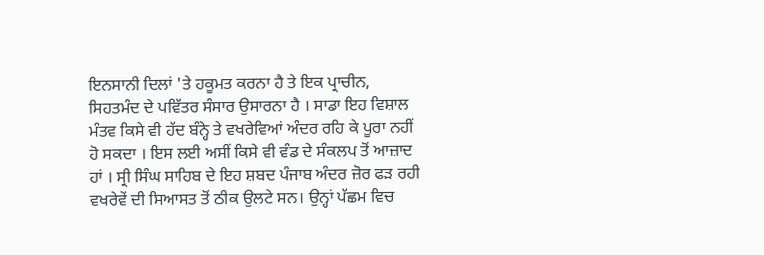ਇਨਸਾਨੀ ਦਿਲਾਂ 'ਤੇ ਹਕੂਮਤ ਕਰਨਾ ਹੈ ਤੇ ਇਕ ਪ੍ਰਾਚੀਨ, ਸਿਹਤਮੰਦ ਦੇ ਪਵਿੱਤਰ ਸੰਸਾਰ ਉਸਾਰਨਾ ਹੈ । ਸਾਡਾ ਇਹ ਵਿਸ਼ਾਲ ਮੰਤਵ ਕਿਸੇ ਵੀ ਹੱਦ ਬੰਨ੍ਹੇ ਤੇ ਵਖਰੇਵਿਆਂ ਅੰਦਰ ਰਹਿ ਕੇ ਪੂਰਾ ਨਹੀਂ ਹੋ ਸਕਦਾ । ਇਸ ਲਈ ਅਸੀਂ ਕਿਸੇ ਵੀ ਵੰਡ ਦੇ ਸੰਕਲਪ ਤੋਂ ਆਜ਼ਾਦ ਹਾਂ । ਸ੍ਰੀ ਸਿੰਘ ਸਾਹਿਬ ਦੇ ਇਹ ਸ਼ਬਦ ਪੰਜਾਬ ਅੰਦਰ ਜ਼ੋਰ ਫੜ ਰਹੀ ਵਖਰੇਵੇਂ ਦੀ ਸਿਆਸਤ ਤੋਂ ਠੀਕ ਉਲਟੇ ਸਨ। ਉਨ੍ਹਾਂ ਪੱਛਮ ਵਿਚ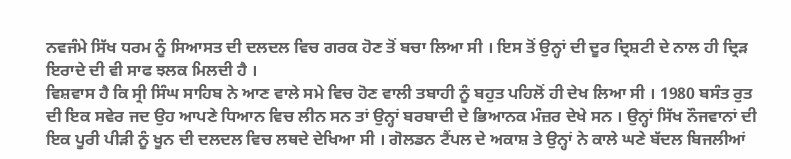ਨਵਜੰਮੇ ਸਿੱਖ ਧਰਮ ਨੂੰ ਸਿਆਸਤ ਦੀ ਦਲਦਲ ਵਿਚ ਗਰਕ ਹੋਣ ਤੋਂ ਬਚਾ ਲਿਆ ਸੀ । ਇਸ ਤੋਂ ਉਨ੍ਹਾਂ ਦੀ ਦੂਰ ਦ੍ਰਿਸ਼ਟੀ ਦੇ ਨਾਲ ਹੀ ਦ੍ਰਿੜ ਇਰਾਦੇ ਦੀ ਵੀ ਸਾਫ ਝਲਕ ਮਿਲਦੀ ਹੈ ।
ਵਿਸ਼ਵਾਸ ਹੈ ਕਿ ਸ੍ਰੀ ਸਿੰਘ ਸਾਹਿਬ ਨੇ ਆਣ ਵਾਲੇ ਸਮੇ ਵਿਚ ਹੋਣ ਵਾਲੀ ਤਬਾਹੀ ਨੂੰ ਬਹੁਤ ਪਹਿਲੋਂ ਹੀ ਦੇਖ ਲਿਆ ਸੀ । 1980 ਬਸੰਤ ਰੁਤ ਦੀ ਇਕ ਸਵੇਰ ਜਦ ਉਹ ਆਪਣੇ ਧਿਆਨ ਵਿਚ ਲੀਨ ਸਨ ਤਾਂ ਉਨ੍ਹਾਂ ਬਰਬਾਦੀ ਦੇ ਭਿਆਨਕ ਮੰਜ਼ਰ ਦੇਖੇ ਸਨ । ਉਨ੍ਹਾਂ ਸਿੱਖ ਨੌਜਵਾਨਾਂ ਦੀ ਇਕ ਪੂਰੀ ਪੀੜੀ ਨੂੰ ਖੂਨ ਦੀ ਦਲਦਲ ਵਿਚ ਲਥਦੇ ਦੇਖਿਆ ਸੀ । ਗੋਲਡਨ ਟੈਂਪਲ ਦੇ ਅਕਾਸ਼ ਤੇ ਉਨ੍ਹਾਂ ਨੇ ਕਾਲੇ ਘਣੇ ਬੱਦਲ ਬਿਜਲੀਆਂ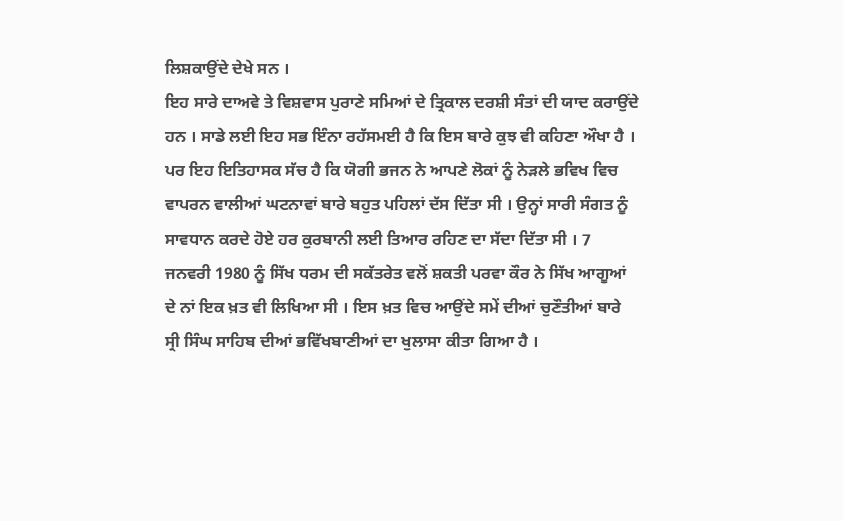ਲਿਸ਼ਕਾਉਂਦੇ ਦੇਖੇ ਸਨ ।
ਇਹ ਸਾਰੇ ਦਾਅਵੇ ਤੇ ਵਿਸ਼ਵਾਸ ਪੁਰਾਣੇ ਸਮਿਆਂ ਦੇ ਤ੍ਰਿਕਾਲ ਦਰਸ਼ੀ ਸੰਤਾਂ ਦੀ ਯਾਦ ਕਰਾਉਂਦੇ ਹਨ । ਸਾਡੇ ਲਈ ਇਹ ਸਭ ਇੰਨਾ ਰਹੱਸਮਈ ਹੈ ਕਿ ਇਸ ਬਾਰੇ ਕੁਝ ਵੀ ਕਹਿਣਾ ਔਖਾ ਹੈ । ਪਰ ਇਹ ਇਤਿਹਾਸਕ ਸੱਚ ਹੈ ਕਿ ਯੋਗੀ ਭਜਨ ਨੇ ਆਪਣੇ ਲੋਕਾਂ ਨੂੰ ਨੇੜਲੇ ਭਵਿਖ ਵਿਚ ਵਾਪਰਨ ਵਾਲੀਆਂ ਘਟਨਾਵਾਂ ਬਾਰੇ ਬਹੁਤ ਪਹਿਲਾਂ ਦੱਸ ਦਿੱਤਾ ਸੀ । ਉਨ੍ਹਾਂ ਸਾਰੀ ਸੰਗਤ ਨੂੰ ਸਾਵਧਾਨ ਕਰਦੇ ਹੋਏ ਹਰ ਕੁਰਬਾਨੀ ਲਈ ਤਿਆਰ ਰਹਿਣ ਦਾ ਸੱਦਾ ਦਿੱਤਾ ਸੀ । 7 ਜਨਵਰੀ 1980 ਨੂੰ ਸਿੱਖ ਧਰਮ ਦੀ ਸਕੱਤਰੇਤ ਵਲੋਂ ਸ਼ਕਤੀ ਪਰਵਾ ਕੌਰ ਨੇ ਸਿੱਖ ਆਗੂਆਂ ਦੇ ਨਾਂ ਇਕ ਖ਼ਤ ਵੀ ਲਿਖਿਆ ਸੀ । ਇਸ ਖ਼ਤ ਵਿਚ ਆਉਂਦੇ ਸਮੇਂ ਦੀਆਂ ਚੁਣੌਤੀਆਂ ਬਾਰੇ ਸ੍ਰੀ ਸਿੰਘ ਸਾਹਿਬ ਦੀਆਂ ਭਵਿੱਖਬਾਣੀਆਂ ਦਾ ਖੁਲਾਸਾ ਕੀਤਾ ਗਿਆ ਹੈ ।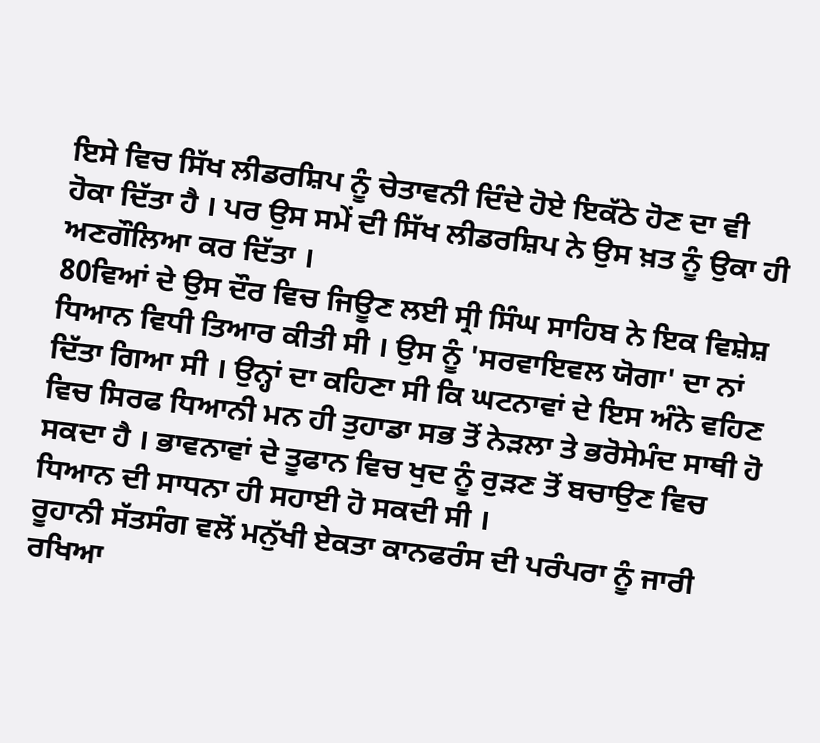ਇਸੇ ਵਿਚ ਸਿੱਖ ਲੀਡਰਸ਼ਿਪ ਨੂੰ ਚੇਤਾਵਨੀ ਦਿੰਦੇ ਹੋਏ ਇਕੱਠੇ ਹੋਣ ਦਾ ਵੀ ਹੋਕਾ ਦਿੱਤਾ ਹੈ । ਪਰ ਉਸ ਸਮੇਂ ਦੀ ਸਿੱਖ ਲੀਡਰਸ਼ਿਪ ਨੇ ਉਸ ਖ਼ਤ ਨੂੰ ਉਕਾ ਹੀ ਅਣਗੌਲਿਆ ਕਰ ਦਿੱਤਾ ।
80ਵਿਆਂ ਦੇ ਉਸ ਦੌਰ ਵਿਚ ਜਿਊਣ ਲਈ ਸ੍ਰੀ ਸਿੰਘ ਸਾਹਿਬ ਨੇ ਇਕ ਵਿਸ਼ੇਸ਼ ਧਿਆਨ ਵਿਧੀ ਤਿਆਰ ਕੀਤੀ ਸੀ । ਉਸ ਨੂੰ 'ਸਰਵਾਇਵਲ ਯੋਗਾ' ਦਾ ਨਾਂ ਦਿੱਤਾ ਗਿਆ ਸੀ । ਉਨ੍ਹਾਂ ਦਾ ਕਹਿਣਾ ਸੀ ਕਿ ਘਟਨਾਵਾਂ ਦੇ ਇਸ ਅੰਨੇ ਵਹਿਣ ਵਿਚ ਸਿਰਫ ਧਿਆਨੀ ਮਨ ਹੀ ਤੁਹਾਡਾ ਸਭ ਤੋਂ ਨੇੜਲਾ ਤੇ ਭਰੋਸੇਮੰਦ ਸਾਥੀ ਹੋ ਸਕਦਾ ਹੈ । ਭਾਵਨਾਵਾਂ ਦੇ ਤੂਫਾਨ ਵਿਚ ਖੁਦ ਨੂੰ ਰੁੜਣ ਤੋਂ ਬਚਾਉਣ ਵਿਚ ਧਿਆਨ ਦੀ ਸਾਧਨਾ ਹੀ ਸਹਾਈ ਹੋ ਸਕਦੀ ਸੀ ।
ਰੂਹਾਨੀ ਸੱਤਸੰਗ ਵਲੋਂ ਮਨੁੱਖੀ ਏਕਤਾ ਕਾਨਫਰੰਸ ਦੀ ਪਰੰਪਰਾ ਨੂੰ ਜਾਰੀ ਰਖਿਆ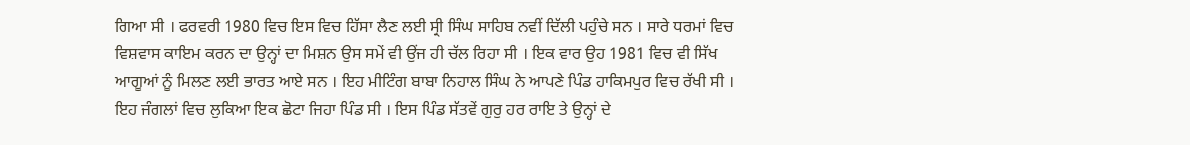ਗਿਆ ਸੀ । ਫਰਵਰੀ 1980 ਵਿਚ ਇਸ ਵਿਚ ਹਿੱਸਾ ਲੈਣ ਲਈ ਸ੍ਰੀ ਸਿੰਘ ਸਾਹਿਬ ਨਵੀਂ ਦਿੱਲੀ ਪਹੁੰਚੇ ਸਨ । ਸਾਰੇ ਧਰਮਾਂ ਵਿਚ ਵਿਸ਼ਵਾਸ ਕਾਇਮ ਕਰਨ ਦਾ ਉਨ੍ਹਾਂ ਦਾ ਮਿਸ਼ਨ ਉਸ ਸਮੇਂ ਵੀ ਉਂਜ ਹੀ ਚੱਲ ਰਿਹਾ ਸੀ । ਇਕ ਵਾਰ ਉਹ 1981 ਵਿਚ ਵੀ ਸਿੱਖ ਆਗੂਆਂ ਨੂੰ ਮਿਲਣ ਲਈ ਭਾਰਤ ਆਏ ਸਨ । ਇਹ ਮੀਟਿੰਗ ਬਾਬਾ ਨਿਹਾਲ ਸਿੰਘ ਨੇ ਆਪਣੇ ਪਿੰਡ ਹਾਕਿਮਪੁਰ ਵਿਚ ਰੱਖੀ ਸੀ । ਇਹ ਜੰਗਲਾਂ ਵਿਚ ਲੁਕਿਆ ਇਕ ਛੋਟਾ ਜਿਹਾ ਪਿੰਡ ਸੀ । ਇਸ ਪਿੰਡ ਸੱਤਵੇਂ ਗੁਰੁ ਹਰ ਰਾਇ ਤੇ ਉਨ੍ਹਾਂ ਦੇ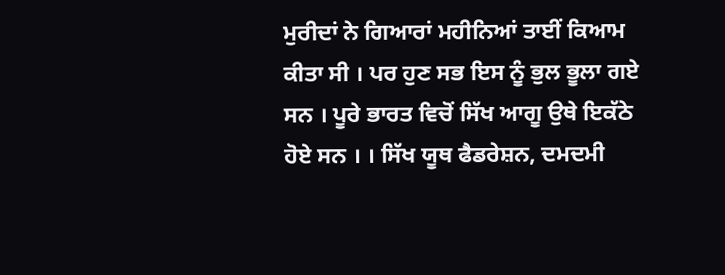ਮੁਰੀਦਾਂ ਨੇ ਗਿਆਰਾਂ ਮਹੀਨਿਆਂ ਤਾਈਂ ਕਿਆਮ ਕੀਤਾ ਸੀ । ਪਰ ਹੁਣ ਸਭ ਇਸ ਨੂੰ ਭੁਲ ਭੂਲਾ ਗਏ ਸਨ । ਪੂਰੇ ਭਾਰਤ ਵਿਚੋਂ ਸਿੱਖ ਆਗੂ ਉਥੇ ਇਕੱਠੇ ਹੋਏ ਸਨ । । ਸਿੱਖ ਯੂਥ ਫੈਡਰੇਸ਼ਨ, ਦਮਦਮੀ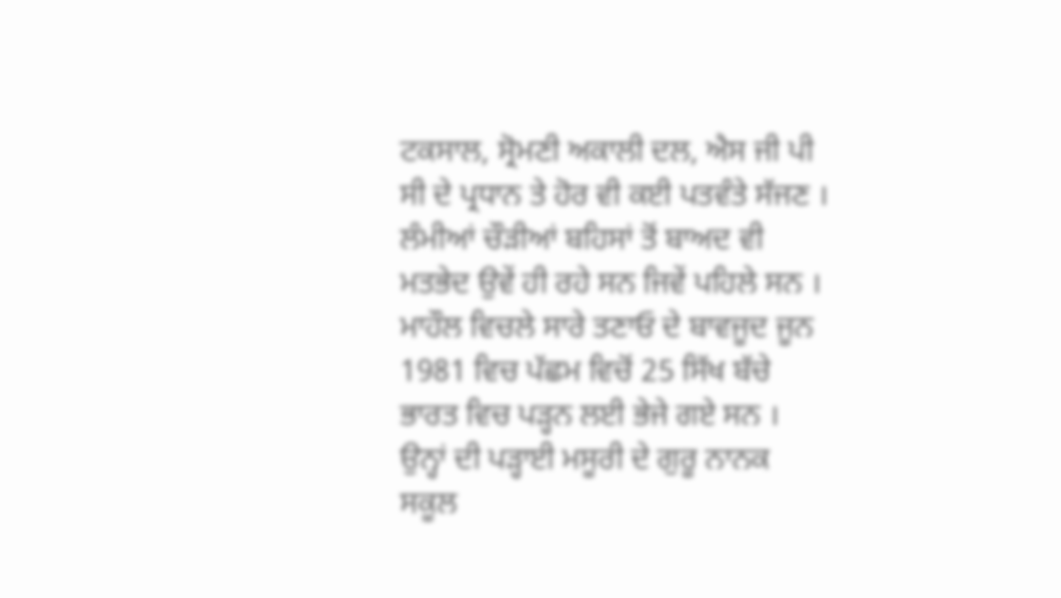ਟਕਸਾਲ, ਸ੍ਰੋਮਣੀ ਅਕਾਲੀ ਦਲ, ਐਸ ਜੀ ਪੀ ਸੀ ਦੇ ਪ੍ਰਧਾਨ ਤੇ ਹੋਰ ਵੀ ਕਈ ਪਤਵੰਤੇ ਸੱਜਣ । ਲੰਮੀਆਂ ਚੌੜੀਆਂ ਬਹਿਸਾਂ ਤੋਂ ਬਾਅਦ ਵੀ ਮਤਭੇਦ ਉਵੇਂ ਹੀ ਰਹੇ ਸਨ ਜਿਵੇਂ ਪਹਿਲੇ ਸਨ ।
ਮਾਹੌਲ ਵਿਚਲੇ ਸਾਰੇ ਤਣਾਓ ਦੇ ਬਾਵਜੂਦ ਜੂਨ 1981 ਵਿਚ ਪੱਛਮ ਵਿਚੋਂ 25 ਸਿੱਖ ਬੱਚੇ ਭਾਰਤ ਵਿਚ ਪੜ੍ਹਨ ਲਈ ਭੇਜੇ ਗਏ ਸਨ । ਉਨ੍ਹਾਂ ਦੀ ਪੜ੍ਹਾਈ ਮਸੂਰੀ ਦੇ ਗੁਰੂ ਨਾਨਕ ਸਕੂਲ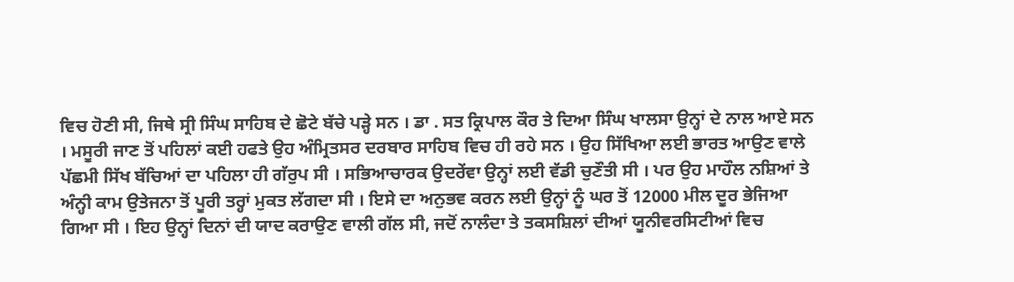ਵਿਚ ਹੋਣੀ ਸੀ, ਜਿਥੇ ਸ੍ਰੀ ਸਿੰਘ ਸਾਹਿਬ ਦੇ ਛੋਟੇ ਬੱਚੇ ਪੜ੍ਹੇ ਸਨ । ਡਾ . ਸਤ ਕ੍ਰਿਪਾਲ ਕੌਰ ਤੇ ਦਿਆ ਸਿੰਘ ਖਾਲਸਾ ਉਨ੍ਹਾਂ ਦੇ ਨਾਲ ਆਏ ਸਨ । ਮਸੂਰੀ ਜਾਣ ਤੋਂ ਪਹਿਲਾਂ ਕਈ ਹਫਤੇ ਉਹ ਅੰਮ੍ਰਿਤਸਰ ਦਰਬਾਰ ਸਾਹਿਬ ਵਿਚ ਹੀ ਰਹੇ ਸਨ । ਉਹ ਸਿੱਖਿਆ ਲਈ ਭਾਰਤ ਆਉਣ ਵਾਲੇ ਪੱਛਮੀ ਸਿੱਖ ਬੱਚਿਆਂ ਦਾ ਪਹਿਲਾ ਹੀ ਗੱਰੁਪ ਸੀ । ਸਭਿਆਚਾਰਕ ਉਦਰੇਂਵਾ ਉਨ੍ਹਾਂ ਲਈ ਵੱਡੀ ਚੁਣੌਤੀ ਸੀ । ਪਰ ਉਹ ਮਾਹੌਲ ਨਸ਼ਿਆਂ ਤੇ ਅੰਨ੍ਹੀ ਕਾਮ ਉਤੇਜਨਾ ਤੋਂ ਪੂਰੀ ਤਰ੍ਹਾਂ ਮੁਕਤ ਲੱਗਦਾ ਸੀ । ਇਸੇ ਦਾ ਅਨੁਭਵ ਕਰਨ ਲਈ ਉਨ੍ਹਾਂ ਨੂੰ ਘਰ ਤੋਂ 12000 ਮੀਲ ਦੂਰ ਭੇਜਿਆ ਗਿਆ ਸੀ । ਇਹ ਉਨ੍ਹਾਂ ਦਿਨਾਂ ਦੀ ਯਾਦ ਕਰਾਉਣ ਵਾਲੀ ਗੱਲ ਸੀ, ਜਦੋਂ ਨਾਲੰਦਾ ਤੇ ਤਕਸਸ਼ਿਲਾਂ ਦੀਆਂ ਯੂਨੀਵਰਸਿਟੀਆਂ ਵਿਚ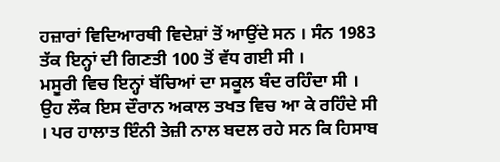ਹਜ਼ਾਰਾਂ ਵਿਦਿਆਰਥੀ ਵਿਦੇਸ਼ਾਂ ਤੋਂ ਆਉਂਦੇ ਸਨ । ਸੰਨ 1983 ਤੱਕ ਇਨ੍ਹਾਂ ਦੀ ਗਿਣਤੀ 100 ਤੋਂ ਵੱਧ ਗਈ ਸੀ ।
ਮਸੂਰੀ ਵਿਚ ਇਨ੍ਹਾਂ ਬੱਚਿਆਂ ਦਾ ਸਕੂਲ ਬੰਦ ਰਹਿੰਦਾ ਸੀ । ਉਹ ਲੌਕ ਇਸ ਦੌਰਾਨ ਅਕਾਲ ਤਖਤ ਵਿਚ ਆ ਕੇ ਰਹਿੰਦੇ ਸੀ । ਪਰ ਹਾਲਾਤ ਇੰਨੀ ਤੇਜ਼ੀ ਨਾਲ ਬਦਲ ਰਹੇ ਸਨ ਕਿ ਹਿਸਾਬ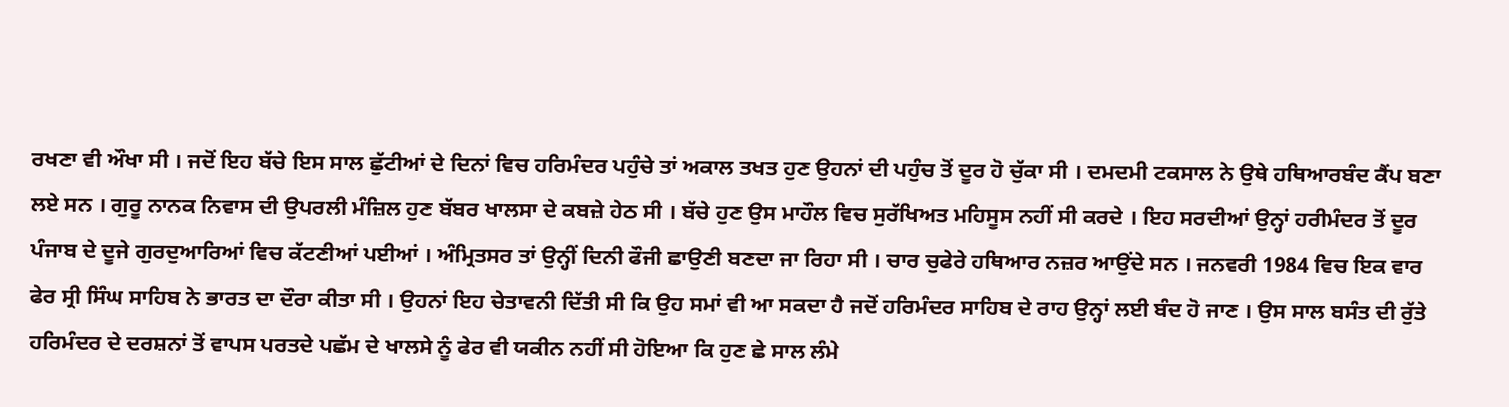ਰਖਣਾ ਵੀ ਔਖਾ ਸੀ । ਜਦੋਂ ਇਹ ਬੱਚੇ ਇਸ ਸਾਲ ਛੁੱਟੀਆਂ ਦੇ ਦਿਨਾਂ ਵਿਚ ਹਰਿਮੰਦਰ ਪਹੁੰਚੇ ਤਾਂ ਅਕਾਲ ਤਖਤ ਹੁਣ ਉਹਨਾਂ ਦੀ ਪਹੁੰਚ ਤੋਂ ਦੂਰ ਹੋ ਚੁੱਕਾ ਸੀ । ਦਮਦਮੀ ਟਕਸਾਲ ਨੇ ਉਥੇ ਹਥਿਆਰਬੰਦ ਕੈਂਪ ਬਣਾ ਲਏ ਸਨ । ਗੁਰੂ ਨਾਨਕ ਨਿਵਾਸ ਦੀ ਉਪਰਲੀ ਮੰਜ਼ਿਲ ਹੁਣ ਬੱਬਰ ਖਾਲਸਾ ਦੇ ਕਬਜ਼ੇ ਹੇਠ ਸੀ । ਬੱਚੇ ਹੁਣ ਉਸ ਮਾਹੌਲ ਵਿਚ ਸੁਰੱਖਿਅਤ ਮਹਿਸੂਸ ਨਹੀਂ ਸੀ ਕਰਦੇ । ਇਹ ਸਰਦੀਆਂ ਉਨ੍ਹਾਂ ਹਰੀਮੰਦਰ ਤੋਂ ਦੂਰ ਪੰਜਾਬ ਦੇ ਦੂਜੇ ਗੁਰਦੁਆਰਿਆਂ ਵਿਚ ਕੱਟਣੀਆਂ ਪਈਆਂ । ਅੰਮ੍ਰਿਤਸਰ ਤਾਂ ਉਨ੍ਹੀਂ ਦਿਨੀ ਫੌਜੀ ਛਾਉਣੀ ਬਣਦਾ ਜਾ ਰਿਹਾ ਸੀ । ਚਾਰ ਚੁਫੇਰੇ ਹਥਿਆਰ ਨਜ਼ਰ ਆਉਂਦੇ ਸਨ । ਜਨਵਰੀ 1984 ਵਿਚ ਇਕ ਵਾਰ ਫੇਰ ਸ੍ਰੀ ਸਿੰਘ ਸਾਹਿਬ ਨੇ ਭਾਰਤ ਦਾ ਦੌਰਾ ਕੀਤਾ ਸੀ । ਉਹਨਾਂ ਇਹ ਚੇਤਾਵਨੀ ਦਿੱਤੀ ਸੀ ਕਿ ਉਹ ਸਮਾਂ ਵੀ ਆ ਸਕਦਾ ਹੈ ਜਦੋਂ ਹਰਿਮੰਦਰ ਸਾਹਿਬ ਦੇ ਰਾਹ ਉਨ੍ਹਾਂ ਲਈ ਬੰਦ ਹੋ ਜਾਣ । ਉਸ ਸਾਲ ਬਸੰਤ ਦੀ ਰੁੱਤੇ ਹਰਿਮੰਦਰ ਦੇ ਦਰਸ਼ਨਾਂ ਤੋਂ ਵਾਪਸ ਪਰਤਦੇ ਪਛੱਮ ਦੇ ਖਾਲਸੇ ਨੂੰ ਫੇਰ ਵੀ ਯਕੀਨ ਨਹੀਂ ਸੀ ਹੋਇਆ ਕਿ ਹੁਣ ਛੇ ਸਾਲ ਲੰਮੇ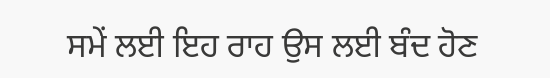ਸਮੇਂ ਲਈ ਇਹ ਰਾਹ ਉਸ ਲਈ ਬੰਦ ਹੋਣ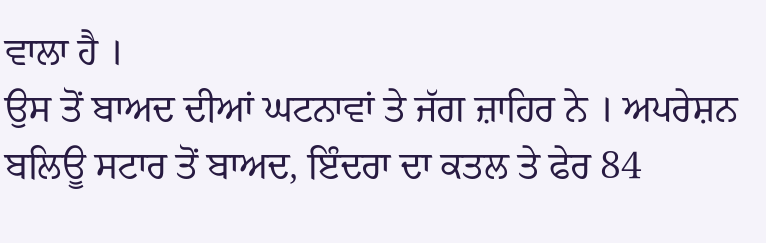ਵਾਲਾ ਹੈ ।
ਉਸ ਤੋਂ ਬਾਅਦ ਦੀਆਂ ਘਟਨਾਵਾਂ ਤੇ ਜੱਗ ਜ਼ਾਹਿਰ ਨੇ । ਅਪਰੇਸ਼ਨ ਬਲਿਊ ਸਟਾਰ ਤੋਂ ਬਾਅਦ, ਇੰਦਰਾ ਦਾ ਕਤਲ ਤੇ ਫੇਰ 84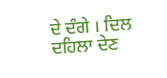ਦੇ ਦੰਗੇ । ਦਿਲ ਦਹਿਲਾ ਦੇਣ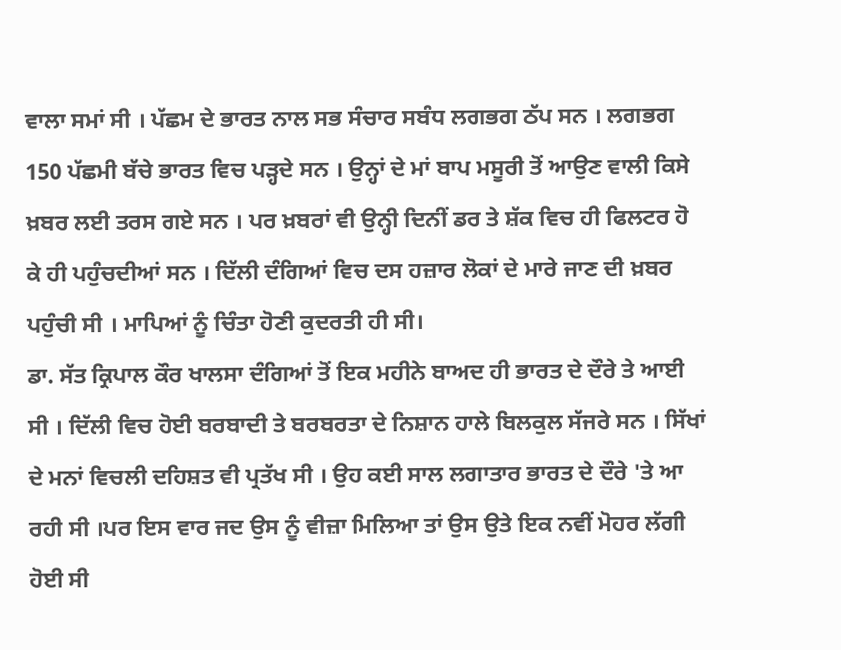ਵਾਲਾ ਸਮਾਂ ਸੀ । ਪੱਛਮ ਦੇ ਭਾਰਤ ਨਾਲ ਸਭ ਸੰਚਾਰ ਸਬੰਧ ਲਗਭਗ ਠੱਪ ਸਨ । ਲਗਭਗ 150 ਪੱਛਮੀ ਬੱਚੇ ਭਾਰਤ ਵਿਚ ਪੜ੍ਹਦੇ ਸਨ । ਉਨ੍ਹਾਂ ਦੇ ਮਾਂ ਬਾਪ ਮਸੂਰੀ ਤੋਂ ਆਉਣ ਵਾਲੀ ਕਿਸੇ ਖ਼ਬਰ ਲਈ ਤਰਸ ਗਏ ਸਨ । ਪਰ ਖ਼ਬਰਾਂ ਵੀ ਉਨ੍ਹੀ ਦਿਨੀਂ ਡਰ ਤੇ ਸ਼ੱਕ ਵਿਚ ਹੀ ਫਿਲਟਰ ਹੋ ਕੇ ਹੀ ਪਹੁੰਚਦੀਆਂ ਸਨ । ਦਿੱਲੀ ਦੰਗਿਆਂ ਵਿਚ ਦਸ ਹਜ਼ਾਰ ਲੋਕਾਂ ਦੇ ਮਾਰੇ ਜਾਣ ਦੀ ਖ਼ਬਰ ਪਹੁੰਚੀ ਸੀ । ਮਾਪਿਆਂ ਨੂੰ ਚਿੰਤਾ ਹੋਣੀ ਕੁਦਰਤੀ ਹੀ ਸੀ।
ਡਾ. ਸੱਤ ਕ੍ਰਿਪਾਲ ਕੌਰ ਖਾਲਸਾ ਦੰਗਿਆਂ ਤੋਂ ਇਕ ਮਹੀਨੇ ਬਾਅਦ ਹੀ ਭਾਰਤ ਦੇ ਦੌਰੇ ਤੇ ਆਈ ਸੀ । ਦਿੱਲੀ ਵਿਚ ਹੋਈ ਬਰਬਾਦੀ ਤੇ ਬਰਬਰਤਾ ਦੇ ਨਿਸ਼ਾਨ ਹਾਲੇ ਬਿਲਕੁਲ ਸੱਜਰੇ ਸਨ । ਸਿੱਖਾਂ ਦੇ ਮਨਾਂ ਵਿਚਲੀ ਦਹਿਸ਼ਤ ਵੀ ਪ੍ਰਤੱਖ ਸੀ । ਉਹ ਕਈ ਸਾਲ ਲਗਾਤਾਰ ਭਾਰਤ ਦੇ ਦੌਰੇ 'ਤੇ ਆ ਰਹੀ ਸੀ ।ਪਰ ਇਸ ਵਾਰ ਜਦ ਉਸ ਨੂੰ ਵੀਜ਼ਾ ਮਿਲਿਆ ਤਾਂ ਉਸ ਉਤੇ ਇਕ ਨਵੀਂ ਮੋਹਰ ਲੱਗੀ ਹੋਈ ਸੀ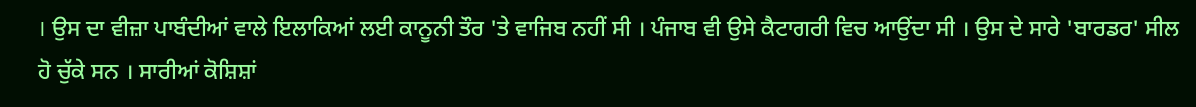। ਉਸ ਦਾ ਵੀਜ਼ਾ ਪਾਬੰਦੀਆਂ ਵਾਲੇ ਇਲਾਕਿਆਂ ਲਈ ਕਾਨੂਨੀ ਤੌਰ 'ਤੇ ਵਾਜਿਬ ਨਹੀਂ ਸੀ । ਪੰਜਾਬ ਵੀ ਉਸੇ ਕੈਟਾਗਰੀ ਵਿਚ ਆਉਂਦਾ ਸੀ । ਉਸ ਦੇ ਸਾਰੇ 'ਬਾਰਡਰ' ਸੀਲ ਹੋ ਚੁੱਕੇ ਸਨ । ਸਾਰੀਆਂ ਕੋਸ਼ਿਸ਼ਾਂ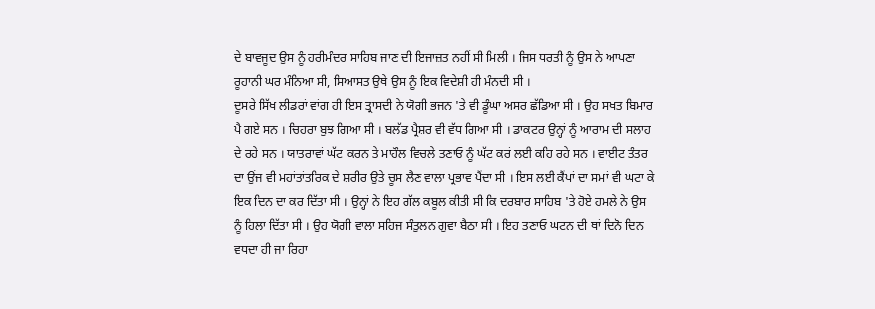ਦੇ ਬਾਵਜੂਦ ਉਸ ਨੂੰ ਹਰੀਮੰਦਰ ਸਾਹਿਬ ਜਾਣ ਦੀ ਇਜਾਜ਼ਤ ਨਹੀਂ ਸੀ ਮਿਲੀ । ਜਿਸ ਧਰਤੀ ਨੂੰ ਉਸ ਨੇ ਆਪਣਾ ਰੂਹਾਨੀ ਘਰ ਮੰਨਿਆ ਸੀ, ਸਿਆਸਤ ਉਥੇ ਉਸ ਨੂੰ ਇਕ ਵਿਦੇਸ਼ੀ ਹੀ ਮੰਨਦੀ ਸੀ ।
ਦੂਸਰੇ ਸਿੱਖ ਲੀਡਰਾਂ ਵਾਂਗ ਹੀ ਇਸ ਤ੍ਰਾਸਦੀ ਨੇ ਯੋਗੀ ਭਜਨ 'ਤੇ ਵੀ ਡੂੰਘਾ ਅਸਰ ਛੱਡਿਆ ਸੀ । ਉਹ ਸਖਤ ਬਿਮਾਰ ਪੈ ਗਏ ਸਨ । ਚਿਹਰਾ ਬੁਝ ਗਿਆ ਸੀ । ਬਲੱਡ ਪ੍ਰੈਸ਼ਰ ਵੀ ਵੱਧ ਗਿਆ ਸੀ । ਡਾਕਟਰ ਉਨ੍ਹਾਂ ਨੂੰ ਆਰਾਮ ਦੀ ਸਲਾਹ ਦੇ ਰਹੇ ਸਨ । ਯਾਤਰਾਵਾਂ ਘੱਟ ਕਰਨ ਤੇ ਮਾਹੌਲ ਵਿਚਲੇ ਤਣਾਓ ਨੂੰ ਘੱਟ ਕਰਂ ਲਈ ਕਹਿ ਰਹੇ ਸਨ । ਵਾਈਟ ਤੰਤਰ ਦਾ ਉਂਜ ਵੀ ਮਹਾਂਤਾਂਤਰਿਕ ਦੇ ਸ਼ਰੀਰ ਉਤੇ ਚੂਸ ਲੈਣ ਵਾਲਾ ਪ੍ਰਭਾਵ ਪੈਂਦਾ ਸੀ । ਇਸ ਲਈ ਕੈਂਪਾਂ ਦਾ ਸਮਾਂ ਵੀ ਘਟਾ ਕੇ ਇਕ ਦਿਨ ਦਾ ਕਰ ਦਿੱਤਾ ਸੀ । ਉਨ੍ਹਾਂ ਨੇ ਇਹ ਗੱਲ ਕਬੂਲ ਕੀਤੀ ਸੀ ਕਿ ਦਰਬਾਰ ਸਾਹਿਬ 'ਤੇ ਹੋਏ ਹਮਲੇ ਨੇ ਉਸ ਨੂੰ ਹਿਲਾ ਦਿੱਤਾ ਸੀ । ਉਹ ਯੋਗੀ ਵਾਲਾ ਸਹਿਜ ਸੰਤੁਲਨ ਗੁਵਾ ਬੈਠਾ ਸੀ । ਇਹ ਤਣਾਓ ਘਟਨ ਦੀ ਥਾਂ ਦਿਨੋ ਦਿਨ ਵਧਦਾ ਹੀ ਜਾ ਰਿਹਾ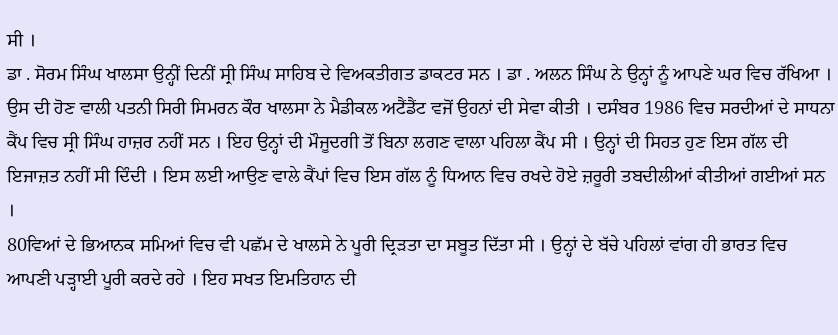ਸੀ ।
ਡਾ . ਸੋਰਮ ਸਿੰਘ ਖਾਲਸਾ ਉਨ੍ਹੀਂ ਦਿਨੀਂ ਸ੍ਰੀ ਸਿੰਘ ਸਾਹਿਬ ਦੇ ਵਿਅਕਤੀਗਤ ਡਾਕਟਰ ਸਨ । ਡਾ . ਅਲਨ ਸਿੰਘ ਨੇ ਉਨ੍ਹਾਂ ਨੂੰ ਆਪਣੇ ਘਰ ਵਿਚ ਰੱਖਿਆ । ਉਸ ਦੀ ਹੋਣ ਵਾਲੀ ਪਤਨੀ ਸਿਰੀ ਸਿਮਰਨ ਕੌਰ ਖਾਲਸਾ ਨੇ ਮੈਡੀਕਲ ਅਟੈਂਡੈਂਟ ਵਜੋਂ ਉਹਨਾਂ ਦੀ ਸੇਵਾ ਕੀਤੀ । ਦਸੰਬਰ 1986 ਵਿਚ ਸਰਦੀਆਂ ਦੇ ਸਾਧਨਾ ਕੈਂਪ ਵਿਚ ਸ੍ਰੀ ਸਿੰਘ ਹਾਜ਼ਰ ਨਹੀਂ ਸਨ । ਇਹ ਉਨ੍ਹਾਂ ਦੀ ਮੌਜੂਦਗੀ ਤੋਂ ਬਿਨਾ ਲਗਣ ਵਾਲਾ ਪਹਿਲਾ ਕੈਂਪ ਸੀ । ਉਨ੍ਹਾਂ ਦੀ ਸਿਹਤ ਹੁਣ ਇਸ ਗੱਲ ਦੀ ਇਜਾਜ਼ਤ ਨਹੀਂ ਸੀ ਦਿੰਦੀ । ਇਸ ਲਈ ਆਉਣ ਵਾਲੇ ਕੈਂਪਾਂ ਵਿਚ ਇਸ ਗੱਲ ਨੂੰ ਧਿਆਨ ਵਿਚ ਰਖਦੇ ਹੋਏ ਜ਼ਰੂਰੀ ਤਬਦੀਲੀਆਂ ਕੀਤੀਆਂ ਗਈਆਂ ਸਨ ।
80ਵਿਆਂ ਦੇ ਭਿਆਨਕ ਸਮਿਆਂ ਵਿਚ ਵੀ ਪਛੱਮ ਦੇ ਖਾਲਸੇ ਨੇ ਪੂਰੀ ਦ੍ਰਿੜਤਾ ਦਾ ਸਬੂਤ ਦਿੱਤਾ ਸੀ । ਉਨ੍ਹਾਂ ਦੇ ਬੱਚੇ ਪਹਿਲਾਂ ਵਾਂਗ ਹੀ ਭਾਰਤ ਵਿਚ ਆਪਣੀ ਪੜ੍ਹਾਈ ਪੂਰੀ ਕਰਦੇ ਰਹੇ । ਇਹ ਸਖਤ ਇਮਤਿਹਾਨ ਦੀ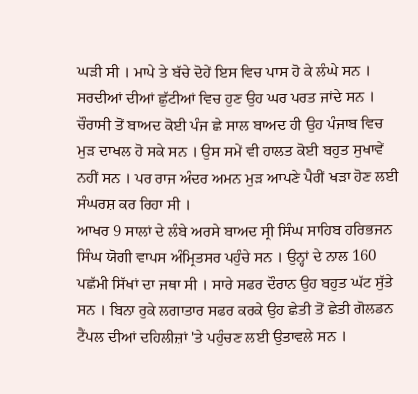ਘੜੀ ਸੀ । ਮਾਪੇ ਤੇ ਬੱਚੇ ਦੋਹੇਂ ਇਸ ਵਿਚ ਪਾਸ ਹੋ ਕੇ ਲੰਘੇ ਸਨ । ਸਰਦੀਆਂ ਦੀਆਂ ਛੁੱਟੀਆਂ ਵਿਚ ਹੁਣ ਉਹ ਘਰ ਪਰਤ ਜਾਂਦੇ ਸਨ । ਚੌਰਾਸੀ ਤੋਂ ਬਾਅਦ ਕੋਈ ਪੰਜ ਛੇ ਸਾਲ ਬਾਅਦ ਹੀ ਉਹ ਪੰਜਾਬ ਵਿਚ ਮੁੜ ਦਾਖਲ ਹੋ ਸਕੇ ਸਨ । ਉਸ ਸਮੇਂ ਵੀ ਹਾਲਤ ਕੋਈ ਬਹੁਤ ਸੁਖਾਵੇਂ ਨਹੀਂ ਸਨ । ਪਰ ਰਾਜ ਅੰਦਰ ਅਮਨ ਮੁੜ ਆਪਣੇ ਪੈਰੀਂ ਖੜਾ ਹੋਣ ਲਈ ਸੰਘਰਸ਼ ਕਰ ਰਿਹਾ ਸੀ ।
ਆਖਰ 9 ਸਾਲਾਂ ਦੇ ਲੰਬੇ ਅਰਸੇ ਬਾਅਦ ਸ੍ਰੀ ਸਿੰਘ ਸਾਹਿਬ ਹਰਿਭਜਨ ਸਿੰਘ ਯੋਗੀ ਵਾਪਸ ਅੰਮ੍ਰਿਤਸਰ ਪਹੁੰਚੇ ਸਨ । ਉਨ੍ਹਾਂ ਦੇ ਨਾਲ 160 ਪਛੱਮੀ ਸਿੱਖਾਂ ਦਾ ਜਥਾ ਸੀ । ਸਾਰੇ ਸਫਰ ਦੌਰਾਨ ਉਹ ਬਹੁਤ ਘੱਟ ਸੁੱਤੇ ਸਨ । ਬਿਨਾ ਰੁਕੇ ਲਗਾਤਾਰ ਸਫਰ ਕਰਕੇ ਉਹ ਛੇਤੀ ਤੋਂ ਛੇਤੀ ਗੋਲਡਨ ਟੈਂਪਲ ਦੀਆਂ ਦਹਿਲੀਜ਼ਾਂ 'ਤੇ ਪਹੁੰਚਣ ਲਈ ਉਤਾਵਲੇ ਸਨ ।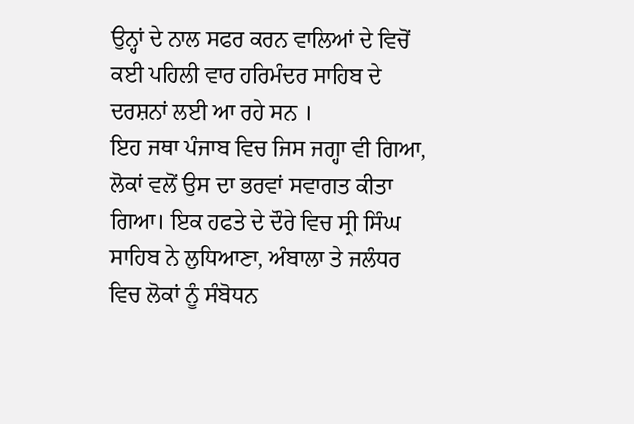ਉਨ੍ਹਾਂ ਦੇ ਨਾਲ ਸਫਰ ਕਰਨ ਵਾਲਿਆਂ ਦੇ ਵਿਚੋਂ ਕਈ ਪਹਿਲੀ ਵਾਰ ਹਰਿਮੰਦਰ ਸਾਹਿਬ ਦੇ ਦਰਸ਼ਨਾਂ ਲਈ ਆ ਰਹੇ ਸਨ ।
ਇਹ ਜਥਾ ਪੰਜਾਬ ਵਿਚ ਜਿਸ ਜਗ੍ਹਾ ਵੀ ਗਿਆ, ਲੋਕਾਂ ਵਲੋਂ ਉਸ ਦਾ ਭਰਵਾਂ ਸਵਾਗਤ ਕੀਤਾ ਗਿਆ। ਇਕ ਹਫਤੇ ਦੇ ਦੌਰੇ ਵਿਚ ਸ੍ਰੀ ਸਿੰਘ ਸਾਹਿਬ ਨੇ ਲੁਧਿਆਣਾ, ਅੰਬਾਲਾ ਤੇ ਜਲੰਧਰ ਵਿਚ ਲੋਕਾਂ ਨੂੰ ਸੰਬੋਧਨ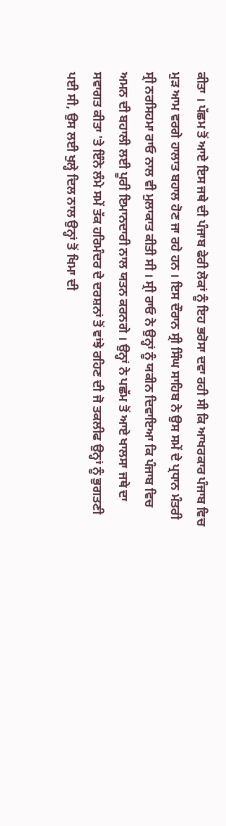ਕੀਤਾ । ਪੱਛਮ ਤੋਂ ਆਏ ਇਸ ਜਥੇ ਦੀ ਪੰਜਾਬ ਫੇਰੀ ਲੋਕਾਂ ਨੂੰ ਇਹ ਭਰੋਸਾ ਦਵਾ ਰਹੀ ਸੀ ਕਿ ਆਖਰਕਾਰ ਪੰਜਾਬ ਵਿਚ ਮੁੜ ਆਮ ਵਰਗੇ ਹਾਲਾਤ ਬਹਾਲ ਹੋਣ ਜਾ ਰਹੇ ਹਨ । ਇਸ ਦੌਰਾਨ ਸ੍ਰੀ ਸਿੰਘ ਸਾਹਿਬ ਨੇ ਉਸ ਸਮੇਂ ਦੇ ਪ੍ਰਧਾਨ ਮੰਤਰੀ ਸ੍ਰੀ ਨਰਸਿਹਮਾ ਰਾਓ ਨਾਲ ਵੀ ਮੁਲਾਕਾਤ ਕੀਤੀ ਸੀ । ਸ੍ਰੀ ਰਾਓ ਨੇ ਉਨ੍ਹਾਂ ਨੂੰ ਯਕੀਨ ਦਿਵਾਇਆ ਕਿ ਪੰਜਾਬ ਵਿਚ ਅਮਨ ਦੀ ਬਹਾਲੀ ਲਈ ਪੂਰੀ ਇਮਾਨਦਾਰੀ ਨਾਲ ਯਤਨ ਕਰਨਗੇ । ਉਨ੍ਹਾਂ ਨੇ ਪਛੱਮ ਤੋਂ ਆਏ ਖਾਲਸਾ ਜਥੇ ਦਾ ਸਵਾਗਤ ਕੀਤਾ 'ਤੇ ਇੰਨੇ ਲੰਮੇ ਸਮੇਂ ਤੱਕ ਹਰਿਮੰਦਰ ਦੇ ਦਰਸ਼ਨਾਂ ਤੋਂ ਵਾਂਝੇ ਰਹਿਣ ਦੀ ਜੋ ਤਕਲੀਫ ਉਨ੍ਹਾਂ ਨੂੰ ਭੁਗਤਣੀ ਪਈ ਸੀ, ਉਸ ਲਈ ਖੁਲ੍ਹੇ ਦਿਲ ਨਾਲ ਉਨ੍ਹਾਂ ਤੋਂ ਖਿਮਾ ਦੀ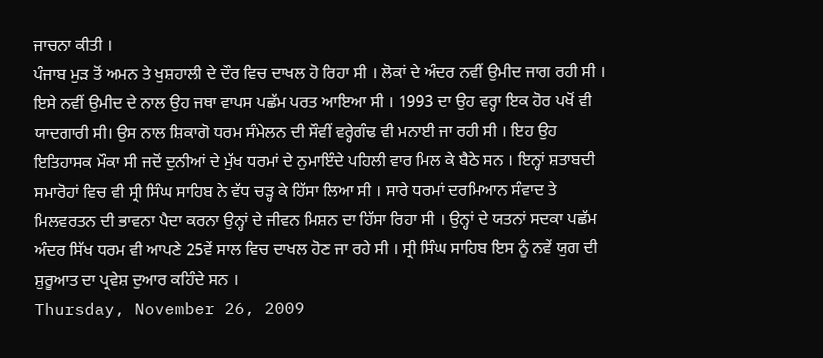ਜਾਚਨਾ ਕੀਤੀ ।
ਪੰਜਾਬ ਮੁੜ ਤੋਂ ਅਮਨ ਤੇ ਖੁਸ਼ਹਾਲੀ ਦੇ ਦੌਰ ਵਿਚ ਦਾਖਲ ਹੋ ਰਿਹਾ ਸੀ । ਲੋਕਾਂ ਦੇ ਅੰਦਰ ਨਵੀਂ ਉਮੀਦ ਜਾਗ ਰਹੀ ਸੀ । ਇਸੇ ਨਵੀਂ ਉਮੀਦ ਦੇ ਨਾਲ ਉਹ ਜਥਾ ਵਾਪਸ ਪਛੱਮ ਪਰਤ ਆਇਆ ਸੀ । 1993 ਦਾ ਉਹ ਵਰ੍ਹਾ ਇਕ ਹੋਰ ਪਖੋਂ ਵੀ ਯਾਦਗਾਰੀ ਸੀ। ਉਸ ਨਾਲ ਸ਼ਿਕਾਗੋ ਧਰਮ ਸੰਮੇਲਨ ਦੀ ਸੌਵੀਂ ਵਰ੍ਹੇਗੰਢ ਵੀ ਮਨਾਈ ਜਾ ਰਹੀ ਸੀ । ਇਹ ਉਹ ਇਤਿਹਾਸਕ ਮੌਕਾ ਸੀ ਜਦੋਂ ਦੁਨੀਆਂ ਦੇ ਮੁੱਖ ਧਰਮਾਂ ਦੇ ਨੁਮਾਇੰਦੇ ਪਹਿਲੀ ਵਾਰ ਮਿਲ ਕੇ ਬੈਠੇ ਸਨ । ਇਨ੍ਹਾਂ ਸ਼ਤਾਬਦੀ ਸਮਾਰੋਹਾਂ ਵਿਚ ਵੀ ਸ੍ਰੀ ਸਿੰਘ ਸਾਹਿਬ ਨੇ ਵੱਧ ਚੜ੍ਹ ਕੇ ਹਿੱਸਾ ਲਿਆ ਸੀ । ਸਾਰੇ ਧਰਮਾਂ ਦਰਮਿਆਨ ਸੰਵਾਦ ਤੇ ਮਿਲਵਰਤਨ ਦੀ ਭਾਵਨਾ ਪੈਦਾ ਕਰਨਾ ਉਨ੍ਹਾਂ ਦੇ ਜੀਵਨ ਮਿਸ਼ਨ ਦਾ ਹਿੱਸਾ ਰਿਹਾ ਸੀ । ਉਨ੍ਹਾਂ ਦੇ ਯਤਨਾਂ ਸਦਕਾ ਪਛੱਮ ਅੰਦਰ ਸਿੱਖ ਧਰਮ ਵੀ ਆਪਣੇ 25ਵੇਂ ਸਾਲ ਵਿਚ ਦਾਖਲ ਹੋਣ ਜਾ ਰਹੇ ਸੀ । ਸ੍ਰੀ ਸਿੰਘ ਸਾਹਿਬ ਇਸ ਨੂੰ ਨਵੇਂ ਯੁਗ ਦੀ ਸ਼ੁਰੂਆਤ ਦਾ ਪ੍ਰਵੇਸ਼ ਦੁਆਰ ਕਹਿੰਦੇ ਸਨ ।
Thursday, November 26, 2009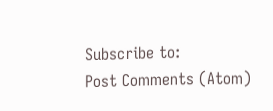Subscribe to:
Post Comments (Atom)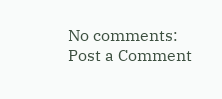No comments:
Post a Comment